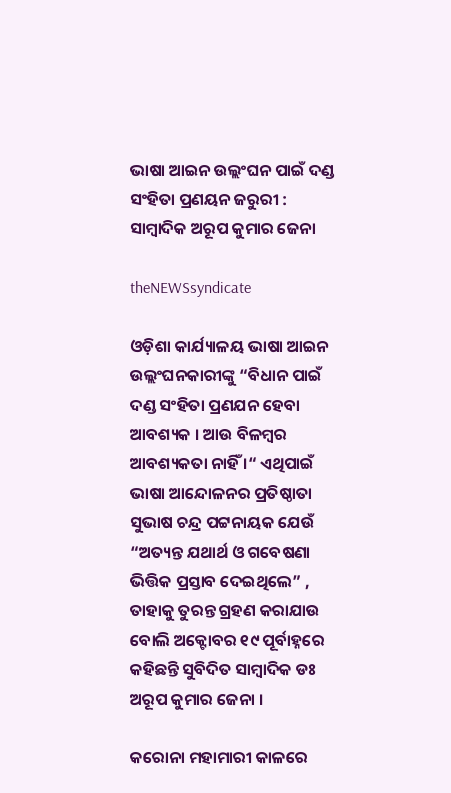ଭାଷା ଆଇନ ଉଲ୍ଲଂଘନ ପାଇଁ ଦଣ୍ଡ ସଂହିତା ପ୍ରଣୟନ ଜରୁରୀ : ସାମ୍ବାଦିକ ଅରୂପ କୁମାର ଜେନା

theNEWSsyndicate

ଓଡ଼ିଶା କାର୍ଯ୍ୟାଳୟ ଭାଷା ଆଇନ ଉଲ୍ଲଂଘନକାରୀଙ୍କୁ “ବିଧାନ ପାଇଁ ଦଣ୍ଡ ସଂହିତା ପ୍ରଣଯନ ହେବା ଆବଶ୍ୟକ । ଆଉ ବିଳମ୍ବର ଆବଶ୍ୟକତା ନାହିଁ ।“ ଏଥିପାଇଁ ଭାଷା ଆନ୍ଦୋଳନର ପ୍ରତିଷ୍ଠାତା ସୁଭାଷ ଚନ୍ଦ୍ର ପଟ୍ଟନାୟକ ଯେଉଁ “ଅତ୍ୟନ୍ତ ଯଥାର୍ଥ ଓ ଗବେଷଣା ଭିତ୍ତିକ ପ୍ରସ୍ତାବ ଦେଇଥିଲେ” , ତାହାକୁ ତୁରନ୍ତ ଗ୍ରହଣ କରାଯାଉ ବୋଲି ଅକ୍ଟୋବର ୧୯ ପୂର୍ବାହ୍ନରେ କହିଛନ୍ତି ସୁବିଦିତ ସାମ୍ବାଦିକ ଡଃ ଅରୂପ କୁମାର ଜେନା ।

କରୋନା ମହାମାରୀ କାଳରେ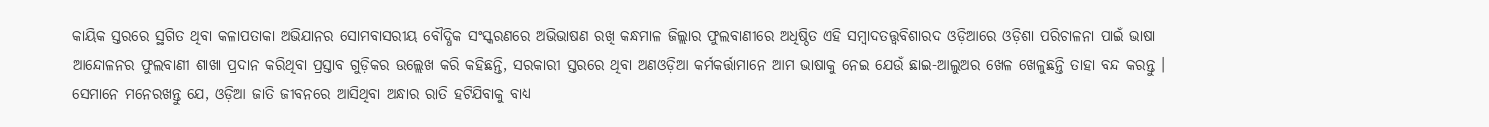କାୟିକ ସ୍ତରରେ ସ୍ଥଗିତ ଥିବା କଳାପତାକା ଅଭିଯାନର ସୋମବାସରୀୟ ବୌଦ୍ଧିକ ସଂସ୍କରଣରେ ଅଭିଭାଷଣ ରଖି କନ୍ଧମାଳ ଜିଲ୍ଲାର ଫୁଲବାଣୀରେ ଅଧିଷ୍ଠିତ ଏହି ସମ୍ବାଦତତ୍ତ୍ଵବିଶାରଦ ଓଡ଼ିଆରେ ଓଡ଼ିଶା ପରିଚାଳନା ପାଇଁ ଭାଷା ଆନ୍ଦୋଳନର ଫୁଲବାଣୀ ଶାଖା ପ୍ରଦାନ କରିଥିବା ପ୍ରସ୍ତାବ ଗୁଡ଼ିକର ଉଲ୍ଲେଖ କରି କହିଛନ୍ତି, ସରକାରୀ ସ୍ତରରେ ଥିବା ଅଣଓଡ଼ିଆ କର୍ମକର୍ତ୍ତାମାନେ ଆମ ଭାଷାକୁ ନେଇ ଯେଉଁ ଛାଇ-ଆଲୁଅର ଖେଳ ଖେଳୁଛନ୍ତି ତାହା ବନ୍ଦ କରନ୍ତୁ । ସେମାନେ ମନେରଖନ୍ତୁ ଯେ, ଓଡ଼ିଆ ଜାତି ଜୀବନରେ ଆସିଥିବା ଅନ୍ଧାର ରାତି ହଟିଯିବାକୁ ବାଧ୍ୟ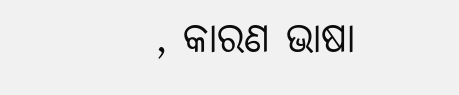, କାରଣ ଭାଷା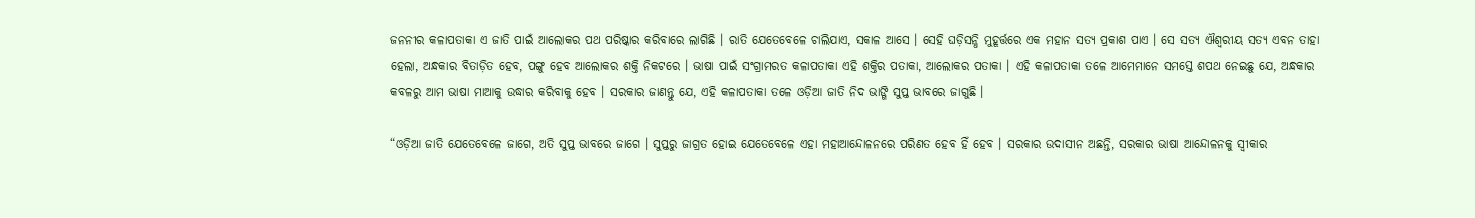ଜନନୀର କଳାପତାକା ଏ ଜାତି ପାଇଁ ଆଲୋକର ପଥ ପରିଷ୍କାର କରିବାରେ ଲାଗିଛି । ରାତି ଯେତେବେଳେ ଚାଲିଯାଏ, ସକାଳ ଆସେ । ସେହି ଘଡ଼ିସନ୍ଧି ମୁହୂର୍ତ୍ତରେ ଏକ ମହାନ ସତ୍ୟ ପ୍ରକାଶ ପାଏ । ସେ ସତ୍ୟ ଐଶ୍ଵରୀୟ ସତ୍ୟ ଏବନ ତାହା ହେଲା, ଅନ୍ଧକାର ବିତାଡ଼ିତ ହେବ, ପଙ୍ଗୁ ହେବ ଆଲୋକର ଶକ୍ତି ନିକଟରେ । ଭାଷା ପାଇଁ ସଂଗ୍ରାମରତ କଳାପତାକା ଏହି ଶକ୍ତିର ପତାକା, ଆଲୋକର ପତାକା । ଏହି କଳାପତାକା ତଳେ ଆମେମାନେ ସମସ୍ତେ ଶପଥ ନେଇଛୁ ଯେ, ଅନ୍ଧକାର କବଳରୁ ଆମ ଭାଷା ମାଆକୁ ଉଦ୍ଧାର କରିବାକୁ ହେବ । ସରକାର ଜାଣନ୍ତୁ ଯେ, ଏହି କଳାପତାକା ତଳେ ଓଡ଼ିଆ ଜାତି ନିଦ ଭାଙ୍ଗି ସୁପ୍ତ ଭାବରେ ଜାଗୁଛି ।

“ଓଡ଼ିଆ ଜାତି ଯେତେବେଳେ ଜାଗେ, ଅତି ସୁପ୍ତ ଭାବରେ ଜାଗେ । ସୁପ୍ତରୁ ଜାଗ୍ରତ ହୋଇ ଯେତେବେଳେ ଏହା ମହାଆନ୍ଦୋଳନରେ ପରିଣତ ହେବ ହିଁ ହେବ । ସରକାର ଉଦାସୀନ ଅଛନ୍ତି, ସରକାର ଭାଷା ଆନ୍ଦୋଳନକୁ ସ୍ଵୀକାର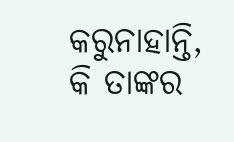କରୁନାହାନ୍ତି, କି ତାଙ୍କର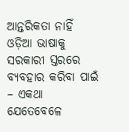ଆନ୍ତରିକତା ନାହିଁ ଓଡ଼ିଆ ଭାଷାକୁ ସରକାରୀ ସ୍ତରରେ ବ୍ୟବହାର କରିବା ପାଇଁ – ଏକଥା ଯେତେବେଳେ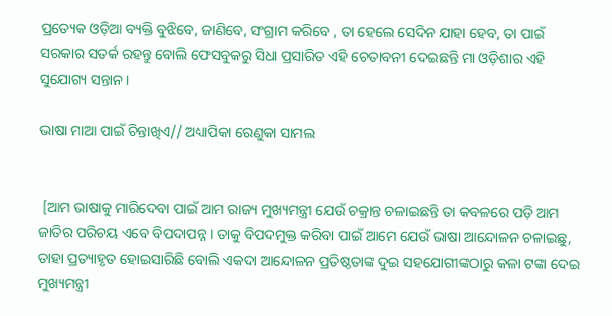ପ୍ରତ୍ୟେକ ଓଡ଼ିଆ ବ୍ୟକ୍ତି ବୁଝିବେ, ଜାଣିବେ, ସଂଗ୍ରାମ କରିବେ , ତା ହେଲେ ସେଦିନ ଯାହା ହେବ, ତା ପାଇଁ ସରକାର ସତର୍କ ରହନ୍ତୁ ବୋଲି ଫେସବୁକରୁ ସିଧା ପ୍ରସାରିତ ଏହି ଚେତାବନୀ ଦେଇଛନ୍ତି ମା ଓଡ଼ିଶାର ଏହି ସୁଯୋଗ୍ୟ ସନ୍ତାନ।

ଭାଷା ମାଆ ପାଇଁ ଚିନ୍ତାଖିଏ// ଅଧ୍ୟାପିକା ରେଣୁକା ସାମଲ


 [ଆମ ଭାଷାକୁ ମାରିଦେବା ପାଇଁ ଆମ ରାଜ୍ୟ ମୁଖ୍ୟମନ୍ତ୍ରୀ ଯେଉଁ ଚକ୍ରାନ୍ତ ଚଳାଇଛନ୍ତି ତା କବଳରେ ପଡ଼ି ଆମ ଜାତିର ପରିଚୟ ଏବେ ବିପଦାପନ୍ନ । ତାକୁ ବିପଦମୁକ୍ତ କରିବା ପାଇଁ ଆମେ ଯେଉଁ ଭାଷା ଆନ୍ଦୋଳନ ଚଳାଇଛୁ, ତାହା ପ୍ରତ୍ୟାହୃତ ହୋଇସାରିଛି ବୋଲି ଏକଦା ଆନ୍ଦୋଳନ ପ୍ରତିଷ୍ଠତାଙ୍କ ଦୁଇ ସହଯୋଗୀଙ୍କଠାରୁ କଳା ଟଙ୍କା ଦେଇ ମୁଖ୍ୟମନ୍ତ୍ରୀ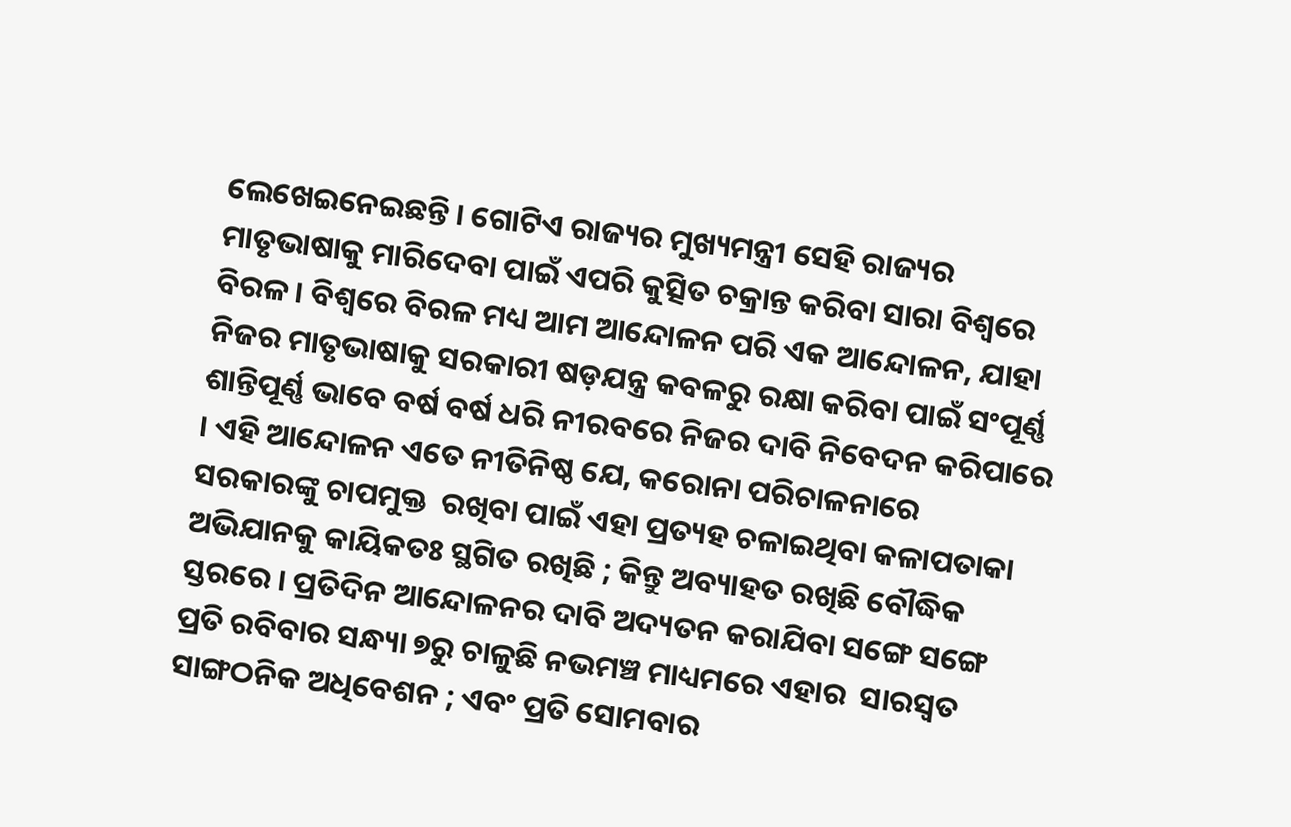ଲେଖେଇନେଇଛନ୍ତି । ଗୋଟିଏ ରାଜ୍ୟର ମୁଖ୍ୟମନ୍ତ୍ରୀ ସେହି ରାଜ୍ୟର ମାତୃଭାଷାକୁ ମାରିଦେବା ପାଇଁ ଏପରି କୁତ୍ସିତ ଚକ୍ରାନ୍ତ କରିବା ସାରା ବିଶ୍ଵରେ ବିରଳ । ବିଶ୍ଵରେ ବିରଳ ମଧ୍ୟ ଆମ ଆନ୍ଦୋଳନ ପରି ଏକ ଆନ୍ଦୋଳନ, ଯାହା ନିଜର ମାତୃଭାଷାକୁ ସରକାରୀ ଷଡ଼ଯନ୍ତ୍ର କବଳରୁ ରକ୍ଷା କରିବା ପାଇଁ ସଂପୂର୍ଣ୍ଣ ଶାନ୍ତିପୂର୍ଣ୍ଣ ଭାବେ ବର୍ଷ ବର୍ଷ ଧରି ନୀରବରେ ନିଜର ଦାବି ନିବେଦନ କରିପାରେ । ଏହି ଆନ୍ଦୋଳନ ଏତେ ନୀତିନିଷ୍ଠ ଯେ, କରୋନା ପରିଚାଳନାରେ ସରକାରଙ୍କୁ ଚାପମୁକ୍ତ  ରଖିବା ପାଇଁ ଏହା ପ୍ରତ୍ୟହ ଚଳାଇଥିବା କଳାପତାକା ଅଭିଯାନକୁ କାୟିକତଃ ସ୍ଥଗିତ ରଖିଛି ; କିନ୍ତୁ ଅବ୍ୟାହତ ରଖିଛି ବୌଦ୍ଧିକ ସ୍ତରରେ । ପ୍ରତିଦିନ ଆନ୍ଦୋଳନର ଦାବି ଅଦ୍ୟତନ କରାଯିବା ସଙ୍ଗେ ସଙ୍ଗେ ପ୍ରତି ରବିବାର ସନ୍ଧ୍ୟା ୭ରୁ ଚାଳୁଛି ନଭମଞ୍ଚ ମାଧ୍ୟମରେ ଏହାର  ସାରସ୍ଵତ ସାଙ୍ଗଠନିକ ଅଧିବେଶନ ; ଏବଂ ପ୍ରତି ସୋମବାର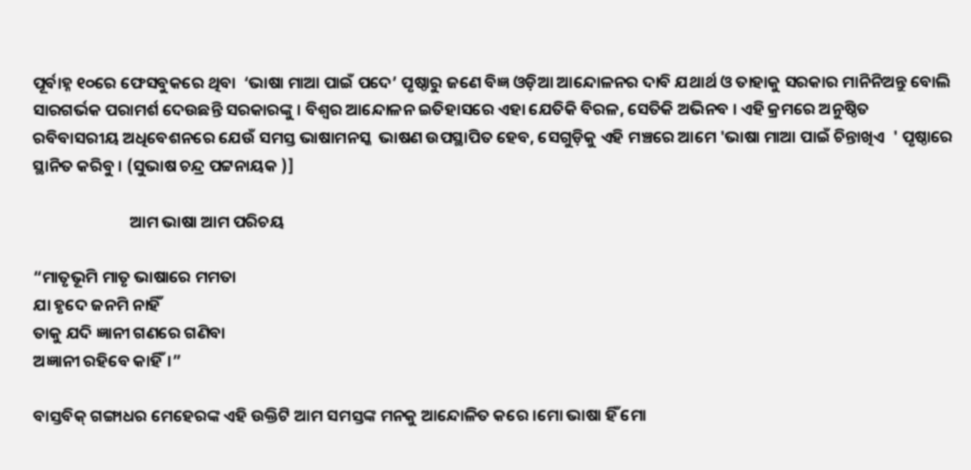ପୂର୍ବାହ୍ନ ୧୦ରେ ଫେସବୁକରେ ଥିବା  ‘ଭାଷା ମାଆ ପାଇଁ ପଦେ’ ପୃଷ୍ଠାରୁ ଜଣେ ବିଜ୍ଞ ଓଡ଼ିଆ ଆନ୍ଦୋଳନର ଦାବି ଯଥାର୍ଥ ଓ ତାହାକୁ ସରକାର ମାନିନିଅନ୍ତୁ ବୋଲି ସାରଗର୍ଭକ ପରାମର୍ଶ ଦେଉଛନ୍ତି ସରକାରଙ୍କୁ । ବିଶ୍ଵର ଆନ୍ଦୋଳନ ଇତିହାସରେ ଏହା ଯେତିକି ବିରଳ, ସେତିକି ଅଭିନବ । ଏହି କ୍ରମରେ ଅନୁଷ୍ଠିତ ରବିବାସରୀୟ ଅଧିବେଶନରେ ଯେଉଁ ସମସ୍ତ ଭାଷାମନସ୍କ  ଭାଷଣ ଉପସ୍ଥାପିତ ହେବ, ସେଗୁଡ଼ିକୁ ଏହି ମଞ୍ଚରେ ଆମେ 'ଭାଷା ମାଆ ପାଇଁ ଚିନ୍ତାଖିଏ  ' ପୃଷ୍ଠାରେ ସ୍ଥାନିତ କରିବୁ । (ସୁଭାଷ ଚନ୍ଦ୍ର ପଟ୍ଟନାୟକ )]

                          ଆମ ଭାଷା ଆମ ପରିଚୟ

“ମାତୃଭୂମି ମାତୃ ଭାଷାରେ ମମତା
ଯା ହୃଦେ ଜନମି ନାହିଁ
ତାକୁ ଯଦି ଜ୍ଞାନୀ ଗଣରେ ଗଣିବା
ଅଜ୍ଞାନୀ ରହିବେ କାହିଁ।”

ବାସ୍ତବିକ୍ ଗଙ୍ଗାଧର ମେହେରଙ୍କ ଏହି ଉକ୍ତିଟି ଆମ ସମସ୍ତଙ୍କ ମନକୁ ଆନ୍ଦୋଳିତ କରେ ।ମୋ ଭାଷା ହିଁ ମୋ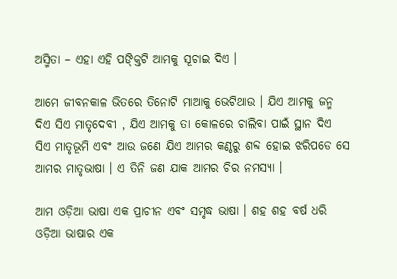ଅସ୍ମିତା – ଏହା ଏହି ପଙ୍କ୍ତିଟି ଆମକୁ ସୂଚାଇ ଦିଏ ।

ଆମେ ଜୀବନକାଳ ଭିତରେ ତିନୋଟି ମାଆକୁ ଭେଟିଥାଉ । ଯିଏ ଆମକୁ ଜନ୍ମ ଦିଏ ସିଏ ମାତୃଦେବୀ , ଯିଏ ଆମକୁ ତା କୋଳରେ ଚାଲିବା ପାଇଁ ସ୍ଥାନ ଦିଏ ସିଏ ମାତୃଭୂମି ଏବଂ ଆଉ ଜଣେ ଯିଏ ଆମର କଣ୍ଠରୁ ଶବ୍ଦ ହୋଇ ଝରିପଡେ ସେ ଆମର ମାତୃଭାଷା । ଏ ତିନି ଜଣ ଯାକ ଆମର ଚିର ନମସ୍ୟା ।

ଆମ ଓଡ଼ିଆ ଭାଷା ଏକ ପ୍ରାଚୀନ ଏବଂ ସମୃଦ୍ଧ ଭାଷା । ଶହ ଶହ ବର୍ଷ ଧରି ଓଡ଼ିଆ ଭାଷାର ଏକ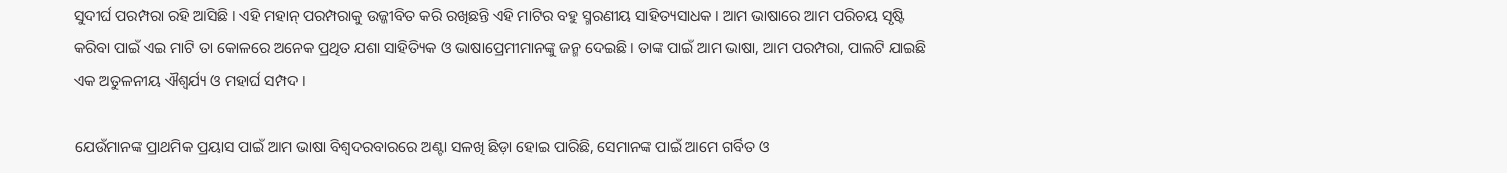ସୁଦୀର୍ଘ ପରମ୍ପରା ରହି ଆସିଛି । ଏହି ମହାନ୍ ପରମ୍ପରାକୁ ଉଜ୍ଜୀବିତ କରି ରଖିଛନ୍ତି ଏହି ମାଟିର ବହୁ ସ୍ମରଣୀୟ ସାହିତ୍ୟସାଧକ । ଆମ ଭାଷାରେ ଆମ ପରିଚୟ ସୃଷ୍ଟି କରିବା ପାଇଁ ଏଇ ମାଟି ତା କୋଳରେ ଅନେକ ପ୍ରଥିତ ଯଶା ସାହିତ୍ୟିକ ଓ ଭାଷାପ୍ରେମୀମାନଙ୍କୁ ଜନ୍ମ ଦେଇଛି । ତାଙ୍କ ପାଇଁ ଆମ ଭାଷା, ଆମ ପରମ୍ପରା, ପାଲଟି ଯାଇଛି ଏକ ଅତୁଳନୀୟ ଐଶ୍ୱର୍ଯ୍ୟ ଓ ମହାର୍ଘ ସମ୍ପଦ ।

ଯେଉଁମାନଙ୍କ ପ୍ରାଥମିକ ପ୍ରୟାସ ପାଇଁ ଆମ‌ ଭାଷା ବିଶ୍ୱଦରବାରରେ ଅଣ୍ଟା ସଳଖି ଛିଡ଼ା ହୋଇ ପାରିଛି, ସେମାନଙ୍କ ପାଇଁ ଆମେ ଗର୍ବିତ ଓ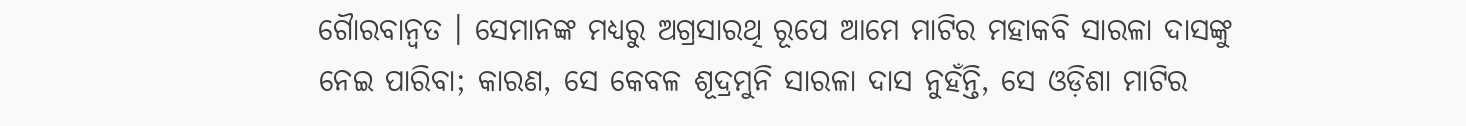ଗୈାରବାନ୍ୱତ । ସେମାନଙ୍କ ମଧ୍ୟରୁ ଅଗ୍ରସାରଥି ରୂପେ ଆମେ ମାଟିର ମହାକବି ସାରଳା ଦାସଙ୍କୁ ନେଇ ପାରିବା; କାରଣ, ସେ କେବଳ ଶୂଦ୍ରମୁନି ସାରଳା ଦାସ ନୁହଁନ୍ତି, ସେ ଓଡ଼ିଶା ମାଟିର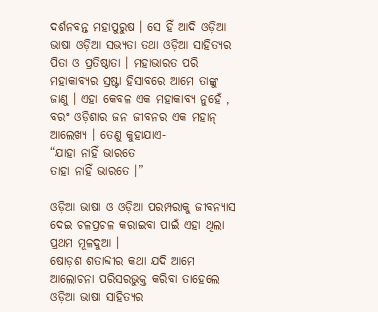ଦର୍ଶନବନ୍ତ ମହାପୁରୁଷ । ସେ ହିଁ ଆଦି ଓଡ଼ିଆ ଭାଷା ଓଡ଼ିଆ ସଭ୍ୟତା ତଥା ଓଡ଼ିଆ ସାହିତ୍ୟର ପିତା ଓ ପ୍ରତିଷ୍ଠାତା । ମହାଭାରତ ପରି ମହାକାବ୍ୟର ସ୍ରଷ୍ଟା ହିସାବରେ ଆମେ ତାଙ୍କୁ ଜାଣୁ । ଏହା କେବଳ ଏକ ମହାକାବ୍ୟ ନୁହେଁ , ବରଂ ଓଡ଼ିଶାର ଜନ ଜୀବନର ଏକ ମହାନ୍ ଆଲେଖ୍ୟ । ତେଣୁ କୁହାଯାଏ-
“ଯାହା ନାହିଁ ଭାରତେ
ତାହା ନାହିଁ ଭାରତେ ।”

ଓଡ଼ିଆ ଭାଷା ଓ ଓଡ଼ିଆ ପରମ୍ପରାକୁ ଜୀବନ୍ୟାସ ଦେଇ ଚଳପ୍ରଚଳ କରାଇବା ପାଇଁ ଏହା ଥିଲା ପ୍ରଥମ ମୂଳଦୁଆ ।
ଷୋଡ଼ଶ ଶତାବ୍ଦୀର କଥା ଯଦି ଆମେ ଆଲୋଚନା ପରିସରଭୁକ୍ତ କରିବା ତାହେଲେ ଓଡ଼ିଆ ଭାଷା ସାହିତ୍ୟର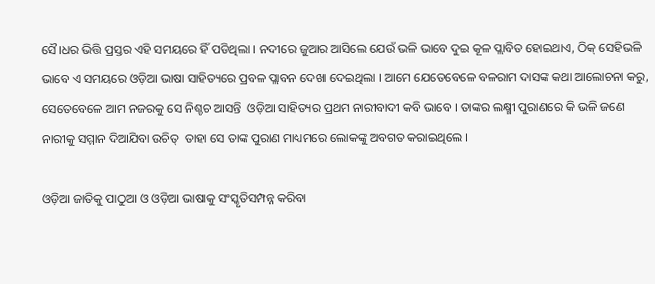ସୈ।ଧର ଭିତ୍ତି ପ୍ରସ୍ତର ଏହି ସମୟରେ ହିଁ ପଡିଥିଲା । ନଦୀରେ ଜୁଆର ଆସିଲେ ଯେଉଁ ଭଳି ଭାବେ ଦୁଇ କୂଳ ପ୍ଲାବିତ ହୋଇଥାଏ, ଠିକ୍ ସେହିଭଳି ଭାବେ ଏ ସମୟରେ ଓଡ଼ିଆ ଭାଷା ସାହିତ୍ୟରେ ପ୍ରବଳ ପ୍ଲାବନ ଦେଖା ଦେଇଥିଲା । ଆମେ ଯେତେବେଳେ ବଳରାମ ଦାସଙ୍କ କଥା ଆଲୋଚନା କରୁ, ସେତେବେଳେ ଆମ ନଜରକୁ ସେ ନିଶ୍ଚଚ ଆସନ୍ତି  ଓଡ଼ିଆ ସାହିତ୍ୟର ପ୍ରଥମ ନାରୀବାଦୀ କବି ଭାବେ । ତାଙ୍କର ଲକ୍ଷ୍ମୀ ପୁରାଣରେ କି ଭଳି ଜଣେ ନାରୀକୁ ସମ୍ମାନ ଦିଆଯିବା ଉଚିତ୍  ତାହା ସେ ତାଙ୍କ ପୁରାଣ ମାଧ୍ୟମରେ ଲୋକଙ୍କୁ ଅବଗତ କରାଇଥିଲେ ।

ଓଡ଼ିଆ ଜାତିକୁ ପାଠୁଆ ଓ ଓଡ଼ିଆ ଭାଷାକୁ ସଂସ୍କୃତିସମ୍ପନ୍ନ କରିବା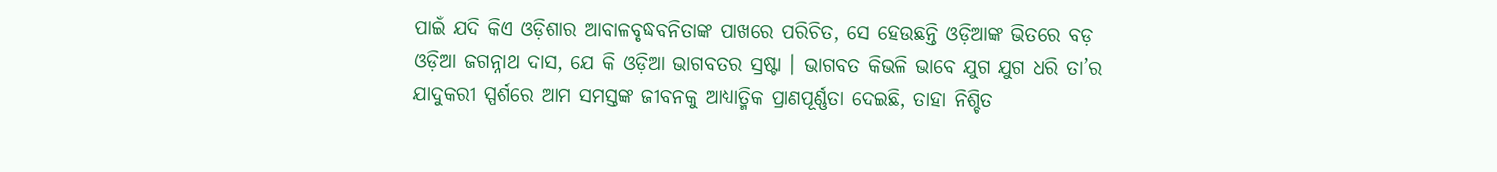ପାଇଁ ଯଦି କିଏ ଓଡ଼ିଶାର ଆବାଳବୃଦ୍ଧବନିତାଙ୍କ ପାଖରେ ପରିଚିତ, ସେ ହେଉଛନ୍ତି ଓଡ଼ିଆଙ୍କ ଭିତରେ ବଡ଼ ଓଡ଼ିଆ ଜଗନ୍ନାଥ ଦାସ, ଯେ କି ଓଡ଼ିଆ ଭାଗବତର ସ୍ରଷ୍ଟା । ଭାଗବତ କିଭଳି ଭାବେ ଯୁଗ ଯୁଗ ଧରି ତା’ର ଯାଦୁକରୀ ସ୍ପର୍ଶରେ ଆମ ସମସ୍ତଙ୍କ ଜୀବନକୁ ଆଧ୍ୟାତ୍ମିକ ପ୍ରାଣପୂର୍ଣ୍ଣତା ଦେଇଛି, ତାହା ନିଶ୍ଚିତ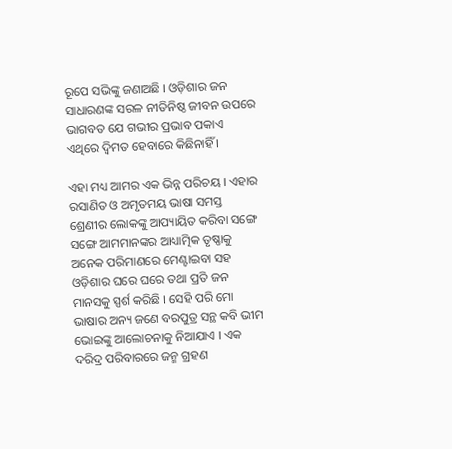ରୂପେ ସଭିଙ୍କୁ ଜଣାଅଛି । ଓଡ଼ିଶାର ଜନ ସାଧାରଣଙ୍କ ସରଳ ନୀତିନିଷ୍ଠ ଜୀବନ ଉପରେ ଭାଗବତ ଯେ ଗଭୀର ପ୍ରଭାବ ପକାଏ ଏଥିରେ ଦ୍ୱିମତ ହେବାରେ କିଛିନାହିଁ ।

ଏହା ମଧ୍ୟ ଆମର ଏକ ଭିନ୍ନ ପରିଚୟ । ଏହାର ରସାଣିତ ଓ ଅମୃତମୟ ଭାଷା ସମସ୍ତ ଶ୍ରେଣୀର ଲୋକଙ୍କୁ ଆପ୍ୟାୟିତ କରିବା ସଙ୍ଗେ ସଙ୍ଗେ ଆମମାନଙ୍କର ଆଧ୍ୟାତ୍ମିକ ତୃଷ୍ଣାକୁ ଅନେକ ପରିମାଣରେ ମେଣ୍ଟାଇବା ସହ ଓଡ଼ିଶାର ଘରେ ଘରେ ତଥା ପ୍ରତି ଜନ ମାନସକୁ ସ୍ପର୍ଶ କରିଛି । ସେହି ପରି ମୋ ଭାଷାର ଅନ୍ୟ ଜଣେ ବରପୁତ୍ର ସନ୍ଥ କବି ଭୀମ ଭୋଇଙ୍କୁ ଆଲୋଚନାକୁ ନିଆଯାଏ । ଏକ ଦରିଦ୍ର ପରିବାରରେ ଜନ୍ମ ଗ୍ରହଣ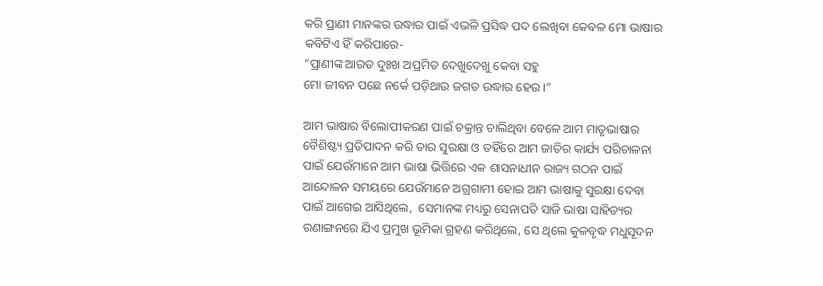କରି ପ୍ରାଣୀ ମାନଙ୍କର ଉଦ୍ଧାର ପାଇଁ ଏଭଳି ପ୍ରସିଦ୍ଧ ପଦ ଲେଖିବା କେବଳ ମୋ ଭାଷାର କବିଟିଏ ହିଁ କରିପାରେ-
“ପ୍ରାଣୀଙ୍କ ଆରତ ଦୁଃଖ ଅପ୍ରମିତ ଦେଖୁଦେଖୁ କେବା ସହୁ
ମୋ ଜୀବନ ପଛେ ନର୍କେ ପଡ଼ିଥାଉ ଜଗତ ଉଦ୍ଧାର ହେଉ ।”

ଆମ ଭାଷାର ବିଲୋପୀକରଣ ପାଇଁ ଚକ୍ରାନ୍ତ ଚାଲିଥିବା ବେଳେ ଆମ ମାତୃଭାଷାର ବୈଶିଷ୍ଟ୍ୟ ପ୍ରତିପାଦନ କରି ତାର ସୁରକ୍ଷା ଓ ତହିଁରେ ଆମ ଜାତିର କାର୍ଯ୍ୟ ପରିଚାଳନା ପାଇଁ ଯେଉଁମାନେ ଆମ ଭାଷା ଭିତ୍ତିରେ ଏକ ଶାସନାଧୀନ ରାଜ୍ୟ ଗଠନ ପାଇଁ ଆନ୍ଦୋଳନ ସମୟରେ ଯେଉଁମାନେ ଅଗ୍ରଗାମୀ ହୋଇ ଆମ ଭାଷାକୁ ସୁରକ୍ଷା ଦେବା ପାଇଁ ଆଗେଇ ଆସିଥିଲେ,  ସେମାନଙ୍କ ମଧ୍ୟରୁ ସେନାପତି ସାଜି ଭାଷା ସାହିତ୍ୟର ରଣାଙ୍ଗନରେ ଯିଏ ପ୍ରମୁଖ ଭୂମିକା ଗ୍ରହଣ କରିଥିଲେ, ସେ ଥିଲେ କୁଳବୃଦ୍ଧ ମଧୁସୂଦନ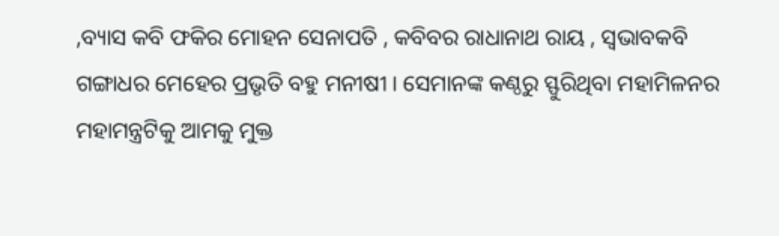,ବ୍ୟାସ କବି ଫକିର ମୋହନ ସେନାପତି , କବିବର ରାଧାନାଥ ରାୟ , ସ୍ବଭାବକବି ଗଙ୍ଗାଧର ମେହେର ପ୍ରଭୃତି ବହୁ ମନୀଷୀ । ସେମାନଙ୍କ କଣ୍ଠରୁ ସ୍ଫୁରିଥିବା ମହାମିଳନର ମହାମନ୍ତ୍ରଟିକୁ ଆମକୁ ମୁକ୍ତ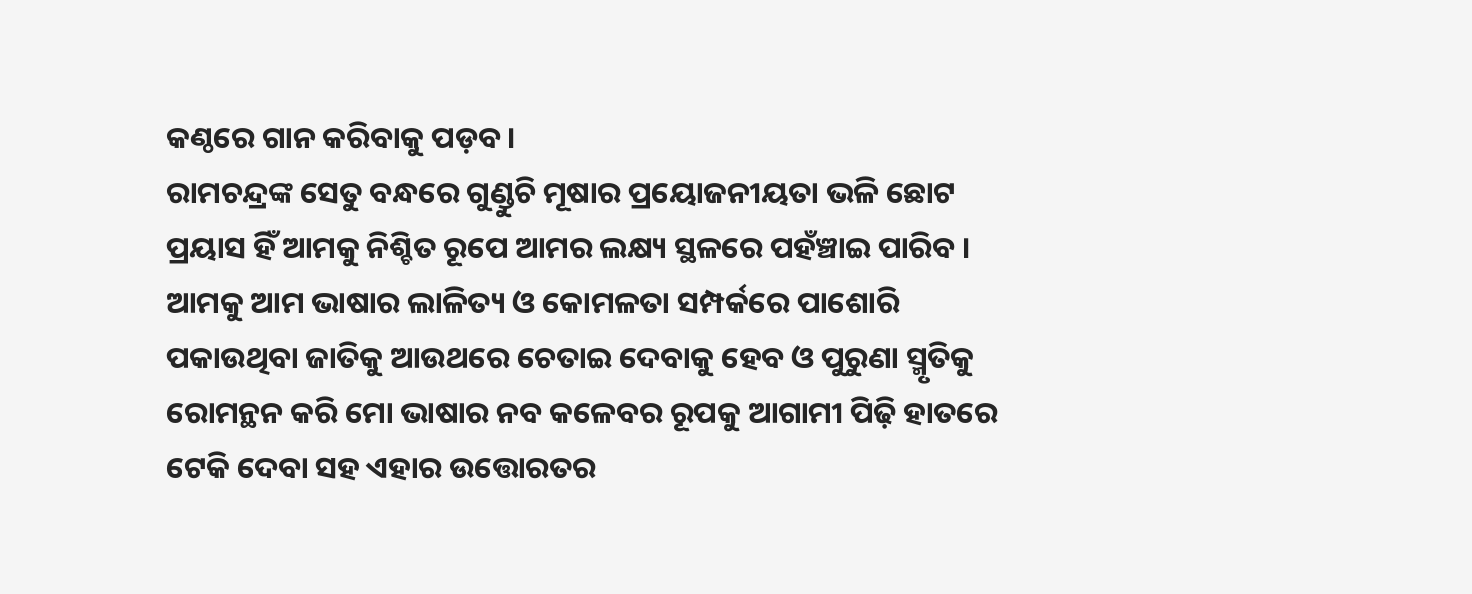କଣ୍ଠରେ ଗାନ କରିବାକୁ ପଡ଼ବ ।
ରାମଚନ୍ଦ୍ରଙ୍କ ସେତୁ ବନ୍ଧରେ ଗୁଣ୍ଡୁଚି ମୂଷାର ପ୍ରୟୋଜନୀୟତା ଭଳି ଛୋଟ ପ୍ରୟାସ ହିଁ ଆମକୁ ନିଶ୍ଚିତ ରୂପେ ଆମର ଲକ୍ଷ୍ୟ ସ୍ଥଳରେ ପହଁଞ୍ଚାଇ ପାରିବ । ଆମକୁ ଆମ ଭାଷାର ଲାଳିତ୍ୟ ଓ କୋମଳତା ସମ୍ପର୍କରେ ପାଶୋରି ପକାଉଥିବା ଜାତିକୁ ଆଉଥରେ ଚେତାଇ ଦେବାକୁ ହେବ ଓ ପୁରୁଣା ସ୍ମୃତିକୁ ରୋମନ୍ଥନ କରି ମୋ ଭାଷାର ନବ କଳେବର ରୂପକୁ ଆଗାମୀ ପିଢ଼ି ହାତରେ ଟେକି ଦେବା ସହ ଏହାର ଉତ୍ତୋରତର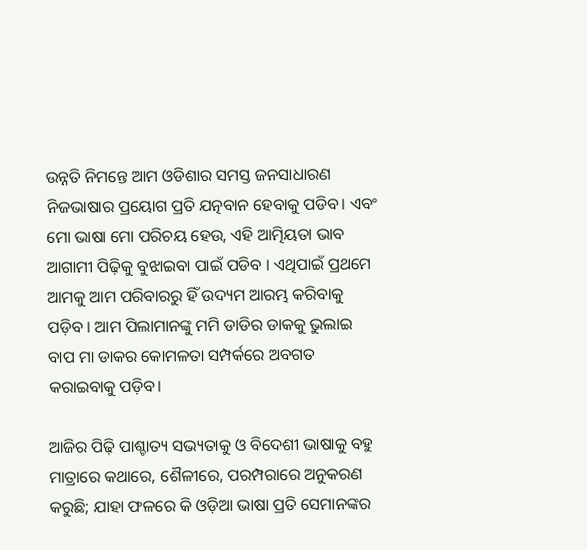ଉନ୍ନତି ନିମନ୍ତେ ଆମ ଓଡିଶାର ସମସ୍ତ ଜନସାଧାରଣ ନିଜଭାଷାର ପ୍ରୟୋଗ ପ୍ରତି ଯତ୍ନବାନ ହେବାକୁ ପଡିବ। ଏବଂ ମୋ ଭାଷା ମୋ ପରିଚୟ ହେଉ, ଏହି ଆତ୍ମିୟତା ଭାବ ଆଗାମୀ ପିଢ଼ିକୁ ବୁଝାଇବା ପାଇଁ ପଡିବ । ଏଥିପାଇଁ ପ୍ରଥମେ ଆମକୁ ଆମ ପରିବାରରୁ ହିଁ ଉଦ୍ୟମ ଆରମ୍ଭ କରିବାକୁ ପଡ଼ିବ । ଆମ ପିଲାମାନଙ୍କୁ ମମି ଡାଡିର ଡାକକୁ ଭୁଲାଇ ବାପ ମା ଡାକର କୋମଳତା ସମ୍ପର୍କରେ ଅବଗତ କରାଇବାକୁ ପଡ଼ିବ।

ଆଜିର ପିଢ଼ି ପାଶ୍ଚାତ୍ୟ ସଭ୍ୟତାକୁ ଓ ବିଦେଶୀ ଭାଷାକୁ ବହୁ ମାତ୍ରାରେ କଥାରେ, ଶୈଳୀରେ, ପରମ୍ପରାରେ ଅନୁକରଣ କରୁଛି; ଯାହା ଫଳରେ କି ଓଡ଼ିଆ ଭାଷା ପ୍ରତି ସେମାନଙ୍କର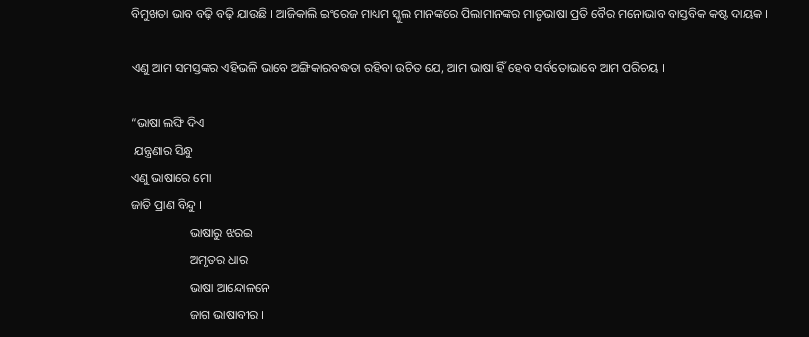ବିମୁଖତା ଭାବ ବଢ଼ି ବଢ଼ି ଯାଉଛି । ଆଜିକାଲି ଇଂରେଜ ମାଧ୍ୟମ ସ୍କୁଲ ମାନଙ୍କରେ ପିଲାମାନଙ୍କର ମାତୃଭାଷା ପ୍ରତି ବୈର ମନୋଭାବ ବାସ୍ତବିକ କଷ୍ଟ ଦାୟକ ।

ଏଣୁ ଆମ ସମସ୍ତଙ୍କର ଏହିଭଳି ଭାବେ ଅଙ୍ଗିକାରବଦ୍ଧତା ରହିବା ଉଚିତ ଯେ, ଆମ ଭାଷା ହିଁ ହେବ ସର୍ବତୋଭାବେ ଆମ ପରିଚୟ ।

“ଭାଷା ଲଙ୍ଘି ଦିଏ
 ଯନ୍ତ୍ରଣାର ସିନ୍ଧୁ
ଏଣୁ ଭାଷାରେ ମୋ
ଜାତି ପ୍ରାଣ ବିନ୍ଦୁ ।
                   ଭାଷାରୁ ଝରଇ
                   ଅମୃତର ଧାର
                   ଭାଷା ଆନ୍ଦୋଳନେ
                   ଜାଗ ଭାଷାବୀର ।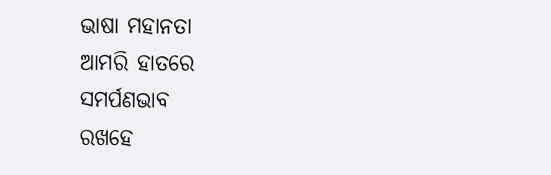ଭାଷା ମହାନତା
ଆମରି ହାତରେ
ସମର୍ପଣଭାବ
ରଖହେ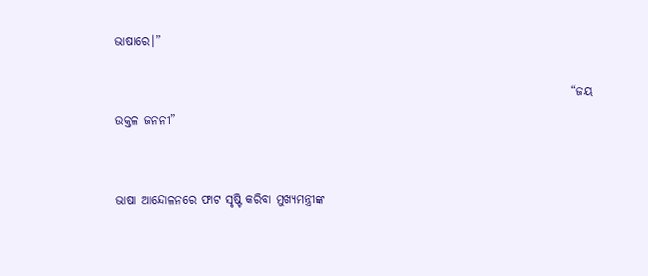ଭାଷାରେ।”

                                                                                               “ଜୟ ଉକ୍ତଳ ଜନନୀ”


ଭାଷା ଆନ୍ଦୋଳନରେ ଫାଟ ସୃଷ୍ଟି କରିବା ମୁଖ୍ୟମନ୍ତ୍ରୀଙ୍କ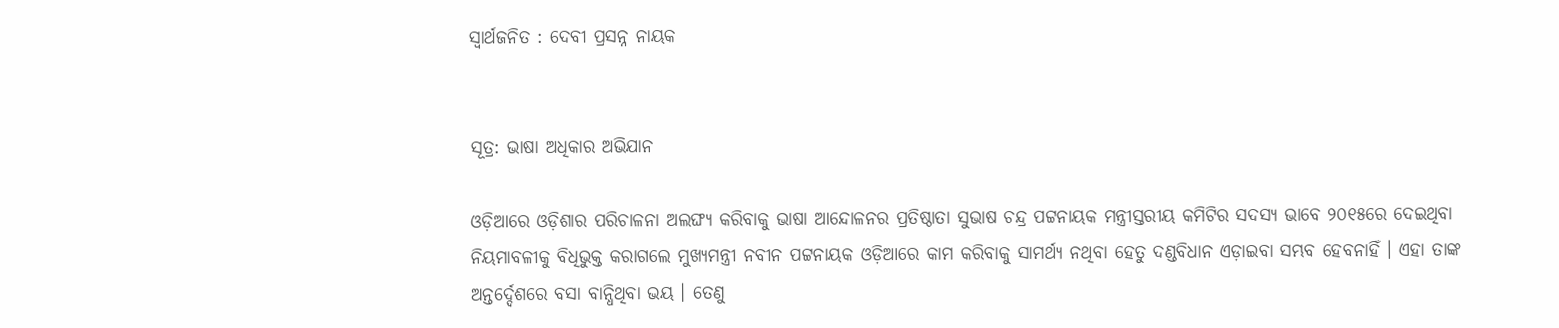ସ୍ଵାର୍ଥଜନିତ : ଦେବୀ ପ୍ରସନ୍ନ ନାୟକ


ସୂତ୍ର: ଭାଷା ଅଧିକାର ଅଭିଯାନ

ଓଡ଼ିଆରେ ଓଡ଼ିଶାର ପରିଚାଳନା ଅଲଙ୍ଘ୍ୟ କରିବାକୁ ଭାଷା ଆନ୍ଦୋଳନର ପ୍ରତିଷ୍ଠାତା ସୁଭାଷ ଚନ୍ଦ୍ର ପଟ୍ଟନାୟକ ମନ୍ତ୍ରୀସ୍ତରୀୟ କମିଟିର ସଦସ୍ୟ ଭାବେ ୨୦୧୫ରେ ଦେଇଥିବା ନିୟମାବଳୀକୁ ବିଧିଭୁକ୍ତ କରାଗଲେ ମୁଖ୍ୟମନ୍ତ୍ରୀ ନବୀନ ପଟ୍ଟନାୟକ ଓଡ଼ିଆରେ କାମ କରିବାକୁ ସାମର୍ଥ୍ୟ ନଥିବା ହେତୁ ଦଣ୍ଡବିଧାନ ଏଡ଼ାଇବା ସମ୍ଭବ ହେବନାହିଁ । ଏହା ତାଙ୍କ ଅନ୍ତର୍ଦ୍ଦେଶରେ ବସା ବାନ୍ଧିଥିବା ଭୟ । ତେଣୁ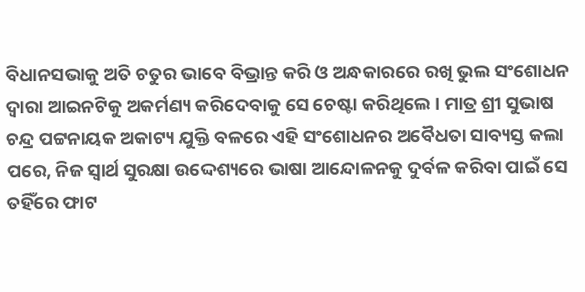ବିଧାନସଭାକୁ ଅତି ଚତୁର ଭାବେ ବିଭ୍ରାନ୍ତ କରି ଓ ଅନ୍ଧକାରରେ ରଖି ଭୁଲ ସଂଶୋଧନ ଦ୍ଵାରା ଆଇନଟିକୁ ଅକର୍ମଣ୍ୟ କରିଦେବାକୁ ସେ ଚେଷ୍ଟା କରିଥିଲେ । ମାତ୍ର ଶ୍ରୀ ସୁଭାଷ ଚନ୍ଦ୍ର ପଟ୍ଟନାୟକ ଅକାଟ୍ୟ ଯୁକ୍ତି ବଳରେ ଏହି ସଂଶୋଧନର ଅବୈଧତା ସାବ୍ୟସ୍ତ କଲା ପରେ, ନିଜ ସ୍ଵାର୍ଥ ସୁରକ୍ଷା ଉଦ୍ଦେଶ୍ୟରେ ଭାଷା ଆନ୍ଦୋଳନକୁ ଦୁର୍ବଳ କରିବା ପାଇଁ ସେ ତହିଁରେ ଫାଟ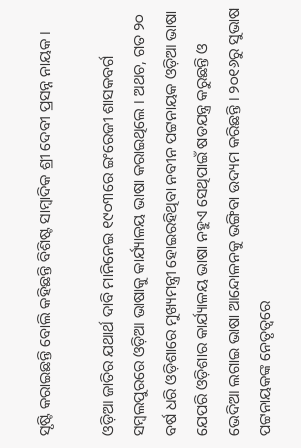ସୃଷ୍ଟି କରାଇଛନ୍ତି ବୋଲି କହିଛନ୍ତି ବିଶିଷ୍ଟ ସାମ୍ବାଦିକ ଶ୍ରୀ ଦେବୀ ପ୍ରସନ୍ନ ନାୟକ ।

ଓଡ଼ିଆ ଜାତିର ଯଥାର୍ଥ ଦାବି ମାନିନେଇ ୧୯୦୩ରେ ଇଂରେଜୀ ଶାସକବର୍ଗ ସମ୍ବଲପୁରରେ ଓଡ଼ିଆ ଭାଷାକୁ କାର୍ଯ୍ୟାଳୟ ଭାଷା କରାଇଥିଲେ । ଅଥଚ, ଗତ ୨୦ ବର୍ଷ ଧରି ଓଡ଼ିଶାରେ ମୁଖ୍ୟମନ୍ତ୍ରୀ ହୋଇରହିଥିବା ନବୀନ ପଟ୍ଟନାୟକ ଓଡ଼ିଆ ଭାଷା ଯେପରି ଓଡ଼ିଶାର କାର୍ଯ୍ୟାଳୟ ଭାଷା ନହୁଏ ସେଥିପାଇଁ ଷଡଯନ୍ତ୍ର କରୁଛନ୍ତି ଓ ଭେଦିଆ ଲଗାଇ ଭାଷା ଆନ୍ଦୋଳନକୁ ଭଙ୍ଗିବା ଉଦ୍ୟମ କରିଛନ୍ତି । ୨୦୧୬ରୁ ସୁଭାଷ ପଟ୍ଟନାୟକଙ୍କ ନେତୃତ୍ବରେ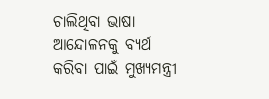ଚାଲିଥିବା ଭାଷା ଆନ୍ଦୋଳନକୁ ବ୍ୟର୍ଥ କରିବା ପାଇଁ ମୁଖ୍ୟମନ୍ତ୍ରୀ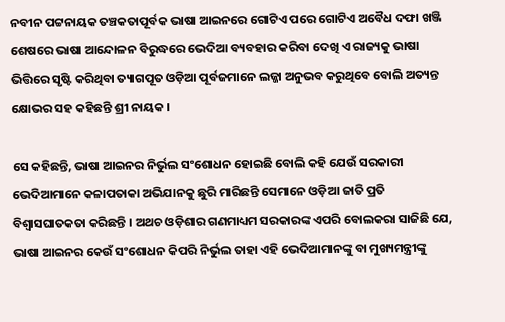ନବୀନ ପଟ୍ଟନାୟକ ତଞ୍ଚକତାପୂର୍ବକ ଭାଷା ଆଇନରେ ଗୋଟିଏ ପରେ ଗୋଟିଏ ଅବୈଧ ଦଫା ଖଞ୍ଜି ଶେଷରେ ଭାଷା ଆନ୍ଦୋଳନ ବିରୁଦ୍ଧରେ ଭେଦିଆ ବ୍ୟବହାର କରିବା ଦେଖି ଏ ରାଜ୍ୟକୁ ଭାଷା ଭିତ୍ତିରେ ସୃଷ୍ଟି କରିଥିବା ତ୍ୟାଗପୂତ ଓଡ଼ିଆ ପୂର୍ବଜମାନେ ଲଜ୍ଜା ଅନୁଭବ କରୁଥିବେ ବୋଲି ଅତ୍ୟନ୍ତ କ୍ଷୋଭର ସହ କହିଛନ୍ତି ଶ୍ରୀ ନାୟକ ।

ସେ କହିଛନ୍ତି, ଭାଷା ଆଇନର ନିର୍ଭୁଲ ସଂଶୋଧନ ହୋଇଛି ବୋଲି କହି ଯେଉଁ ସରକାରୀ ଭେଦିଆମାନେ କଳାପତାକା ଅଭିଯାନକୁ ଛୁରି ମାରିଛନ୍ତି ସେମାନେ ଓଡ଼ିଆ ଜାତି ପ୍ରତି ବିଶ୍ବାସଘାତକତା କରିଛନ୍ତି । ଅଥଚ ଓଡ଼ିଶାର ଗଣମାଧ୍ୟମ ସରକାରଙ୍କ ଏପରି ବୋଲକରା ସାଜିଛି ଯେ, ଭାଷା ଆଇନର କେଉଁ ସଂଶୋଧନ କିପରି ନିର୍ଭୁଲ ତାହା ଏହି ଭେଦିଆମାନଙ୍କୁ ବା ମୁଖ୍ୟମନ୍ତ୍ରୀଙ୍କୁ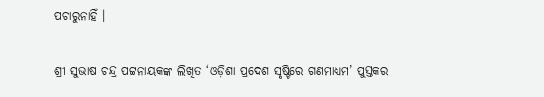ପଚାରୁନାହିଁ ।

ଶ୍ରୀ ସୁଭାଷ ଚନ୍ଦ୍ର ପଟ୍ଟନାୟକଙ୍କ ଲିଖିତ ‘ଓଡ଼ିଶା ପ୍ରଦେଶ ସୃଷ୍ଟିରେ ଗଣମାଧ୍ୟମ’ ପୁସ୍ତକର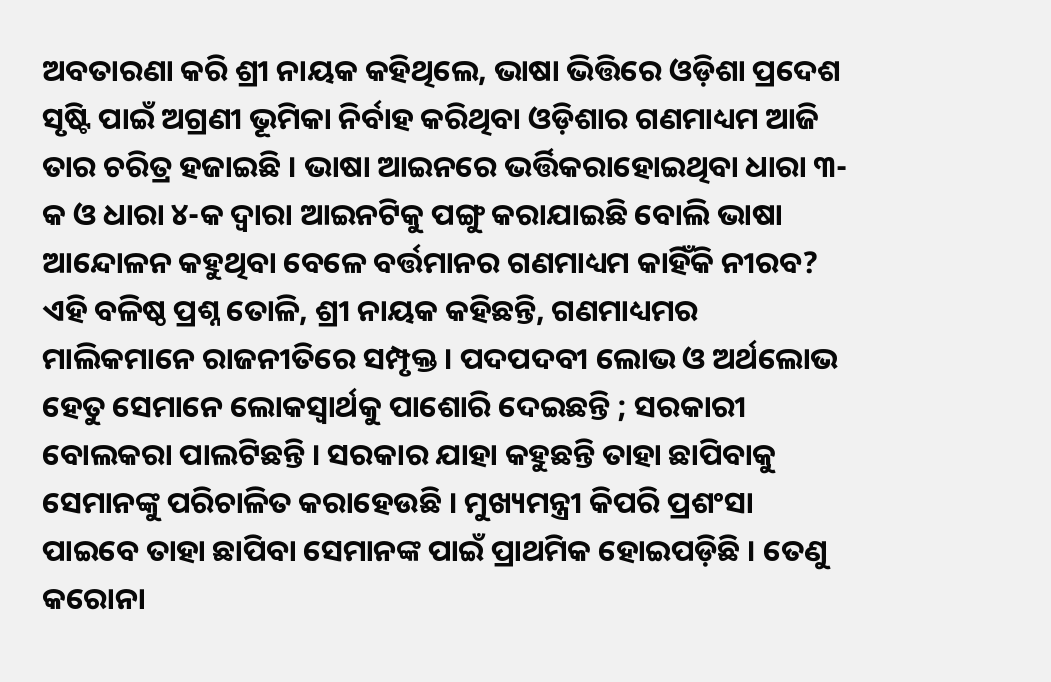ଅବତାରଣା କରି ଶ୍ରୀ ନାୟକ କହିଥିଲେ, ଭାଷା ଭିତ୍ତିରେ ଓଡ଼ିଶା ପ୍ରଦେଶ ସୃଷ୍ଟି ପାଇଁ ଅଗ୍ରଣୀ ଭୂମିକା ନିର୍ବାହ କରିଥିବା ଓଡ଼ିଶାର ଗଣମାଧ୍ୟମ ଆଜି ତାର ଚରିତ୍ର ହଜାଇଛି । ଭାଷା ଆଇନରେ ଭର୍ତ୍ତିକରାହୋଇଥିବା ଧାରା ୩-କ ଓ ଧାରା ୪-କ ଦ୍ଵାରା ଆଇନଟିକୁ ପଙ୍ଗୁ କରାଯାଇଛି ବୋଲି ଭାଷା ଆନ୍ଦୋଳନ କହୁଥିବା ବେଳେ ବର୍ତ୍ତମାନର ଗଣମାଧ୍ୟମ କାହିଁକି ନୀରବ? ଏହି ବଳିଷ୍ଠ ପ୍ରଶ୍ନ ତୋଳି, ଶ୍ରୀ ନାୟକ କହିଛନ୍ତି, ଗଣମାଧ୍ୟମର ମାଲିକମାନେ ରାଜନୀତିରେ ସମ୍ପୃକ୍ତ । ପଦପଦବୀ ଲୋଭ ଓ ଅର୍ଥଲୋଭ ହେତୁ ସେମାନେ ଲୋକସ୍ଵାର୍ଥକୁ ପାଶୋରି ଦେଇଛନ୍ତି ; ସରକାରୀ ବୋଲକରା ପାଲଟିଛନ୍ତି । ସରକାର ଯାହା କହୁଛନ୍ତି ତାହା ଛାପିବାକୁ ସେମାନଙ୍କୁ ପରିଚାଳିତ କରାହେଉଛି । ମୁଖ୍ୟମନ୍ତ୍ରୀ କିପରି ପ୍ରଶଂସା ପାଇବେ ତାହା ଛାପିବା ସେମାନଙ୍କ ପାଇଁ ପ୍ରାଥମିକ ହୋଇପଡ଼ିଛି । ତେଣୁ କରୋନା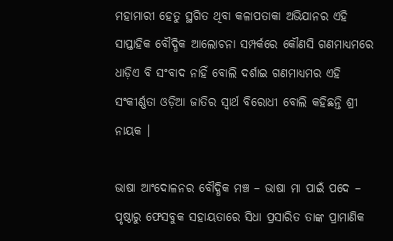ମହାମାରୀ ହେତୁ ସ୍ଥଗିତ ଥିବା କଳାପତାକା ଅଭିଯାନର ଏହି ସାପ୍ତାହିକ ବୌଦ୍ଧିକ ଆଲୋଚନା ସମ୍ପର୍କରେ କୌଣସି ଗଣମାଧ୍ୟମରେ ଧାଡ଼ିଏ ବି ସଂବାଦ ନାହିଁ ବୋଲି ଦର୍ଶାଇ ଗଣମାଧ୍ୟମର ଏହି ସଂକୀର୍ଣ୍ଣତା ଓଡ଼ିଆ ଜାତିର ସ୍ଵାର୍ଥ ବିରୋଧୀ ବୋଲି କହିଛନ୍ତି ଶ୍ରୀ ନାୟକ ।

ଭାଷା ଆଂଦୋଳନର ବୌଦ୍ଧିକ ମଞ୍ଚ – ଭାଷା ମା ପାଇଁ ପଦେ – ପୃଷ୍ଠାରୁ ଫେସବୁକ ସହାୟତାରେ ସିଧା ପ୍ରସାରିତ ତାଙ୍କ ପ୍ରାମାଣିକ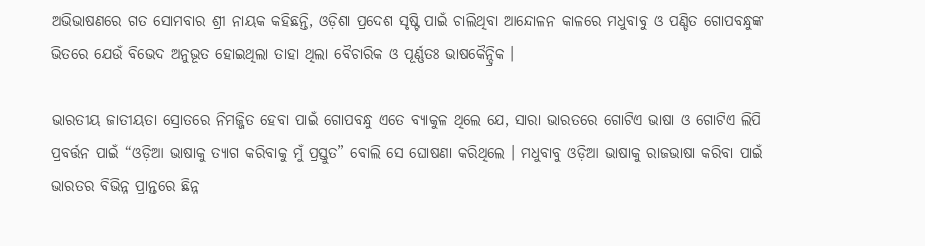ଅଭିଭାଷଣରେ ଗତ ସୋମବାର ଶ୍ରୀ ନାୟକ କହିଛନ୍ତି, ଓଡ଼ିଶା ପ୍ରଦେଶ ସୃଷ୍ଟି ପାଇଁ ଚାଲିଥିବା ଆନ୍ଦୋଳନ କାଳରେ ମଧୁବାବୁ ଓ ପଣ୍ଡିତ ଗୋପବନ୍ଧୁଙ୍କ ଭିତରେ ଯେଉଁ ବିଭେଦ ଅନୁଭୂତ ହୋଇଥିଲା ତାହା ଥିଲା ବୈଚାରିକ ଓ ପୂର୍ଣ୍ଣତଃ ଭାଷକୈନ୍ଦ୍ରିକ ।

ଭାରତୀୟ ଜାତୀୟତା ସ୍ରୋତରେ ନିମଜ୍ଜିତ ହେବା ପାଇଁ ଗୋପବନ୍ଧୁ ଏତେ ବ୍ୟାକୁଳ ଥିଲେ ଯେ, ସାରା ଭାରତରେ ଗୋଟିଏ ଭାଷା ଓ ଗୋଟିଏ ଲିପି ପ୍ରବର୍ତ୍ତନ ପାଇଁ “ଓଡ଼ିଆ ଭାଷାକୁ ତ୍ୟାଗ କରିବାକୁ ମୁଁ ପ୍ରସ୍ତୁତ” ବୋଲି ସେ ଘୋଷଣା କରିଥିଲେ । ମଧୁବାବୁ ଓଡ଼ିଆ ଭାଷାକୁ ରାଜଭାଷା କରିବା ପାଇଁ ଭାରତର ବିଭିନ୍ନ ପ୍ରାନ୍ତରେ ଛିନ୍ନ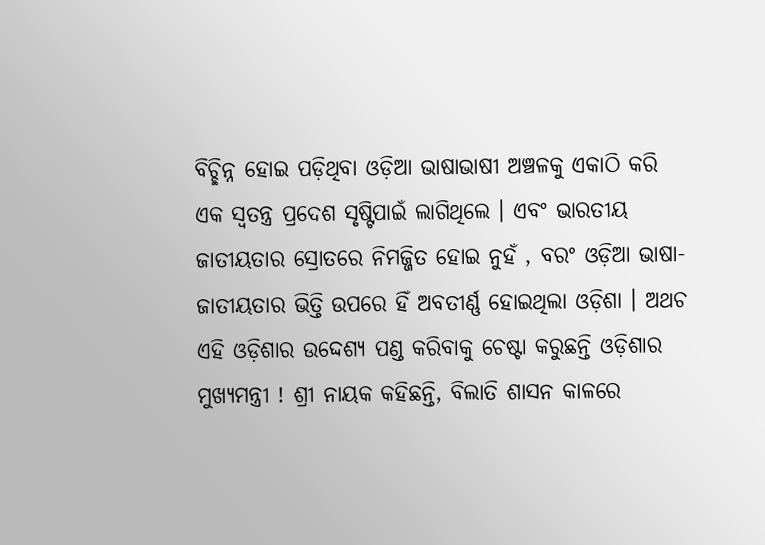ବିଚ୍ଛିନ୍ନ ହୋଇ ପଡ଼ିଥିବା ଓଡ଼ିଆ ଭାଷାଭାଷୀ ଅଞ୍ଚଳକୁ ଏକାଠି କରି ଏକ ସ୍ଵତନ୍ତ୍ର ପ୍ରଦେଶ ସୃଷ୍ଟିପାଇଁ ଲାଗିଥିଲେ । ଏବଂ ଭାରତୀୟ ଜାତୀୟତାର ସ୍ରୋତରେ ନିମଜ୍ଜିତ ହୋଇ ନୁହଁ , ବରଂ ଓଡ଼ିଆ ଭାଷା-ଜାତୀୟତାର ଭିତ୍ତି ଉପରେ ହିଁ ଅବତୀର୍ଣ୍ଣ ହୋଇଥିଲା ଓଡ଼ିଶା । ଅଥଚ ଏହି ଓଡ଼ିଶାର ଉଦ୍ଦେଶ୍ୟ ପଣ୍ଡ କରିବାକୁ ଚେଷ୍ଟା କରୁଛନ୍ତି ଓଡ଼ିଶାର ମୁଖ୍ୟମନ୍ତ୍ରୀ ! ଶ୍ରୀ ନାୟକ କହିଛନ୍ତି, ବିଲାତି ଶାସନ କାଳରେ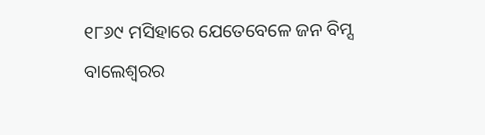୧୮୬୯ ମସିହାରେ ଯେତେବେଳେ ଜନ ବିମ୍ସ ବାଲେଶ୍ଵରର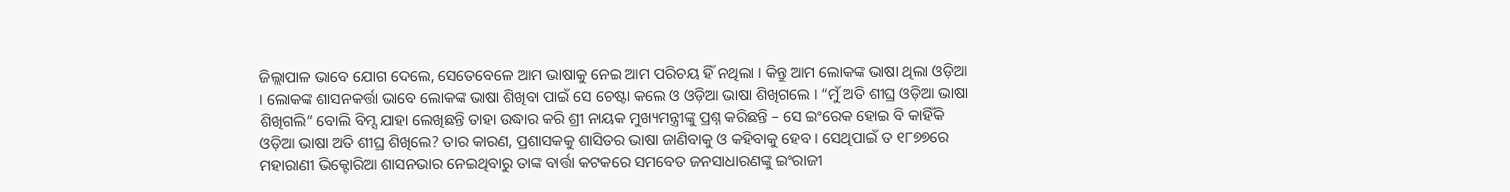ଜିଲ୍ଲାପାଳ ଭାବେ ଯୋଗ ଦେଲେ, ସେତେବେଳେ ଆମ ଭାଷାକୁ ନେଇ ଆମ ପରିଚୟ ହିଁ ନଥିଲା । କିନ୍ତୁ ଆମ ଲୋକଙ୍କ ଭାଷା ଥିଲା ଓଡ଼ିଆ । ଲୋକଙ୍କ ଶାସନକର୍ତ୍ତା ଭାବେ ଲୋକଙ୍କ ଭାଷା ଶିଖିବା ପାଇଁ ସେ ଚେଷ୍ଟା କଲେ ଓ ଓଡ଼ିଆ ଭାଷା ଶିଖିଗଲେ । “ମୁଁ ଅତି ଶୀଘ୍ର ଓଡ଼ିଆ ଭାଷା ଶିଖିଗଲି” ବୋଲି ବିମ୍ସ ଯାହା ଲେଖିଛନ୍ତି ତାହା ଉଦ୍ଧାର କରି ଶ୍ରୀ ନାୟକ ମୁଖ୍ୟମନ୍ତ୍ରୀଙ୍କୁ ପ୍ରଶ୍ନ କରିଛନ୍ତି – ସେ ଇଂରେକ ହୋଇ ବି କାହିଁକି ଓଡ଼ିଆ ଭାଷା ଅତି ଶୀଘ୍ର ଶିଖିଲେ? ତାର କାରଣ, ପ୍ରଶାସକକୁ ଶାସିତର ଭାଷା ଜାଣିବାକୁ ଓ କହିବାକୁ ହେବ । ସେଥିପାଇଁ ତ ୧୮୭୭ରେ ମହାରାଣୀ ଭିକ୍ଟୋରିଆ ଶାସନଭାର ନେଇଥିବାରୁ ତାଙ୍କ ବାର୍ତ୍ତା କଟକରେ ସମବେତ ଜନସାଧାରଣଙ୍କୁ ଇଂରାଜୀ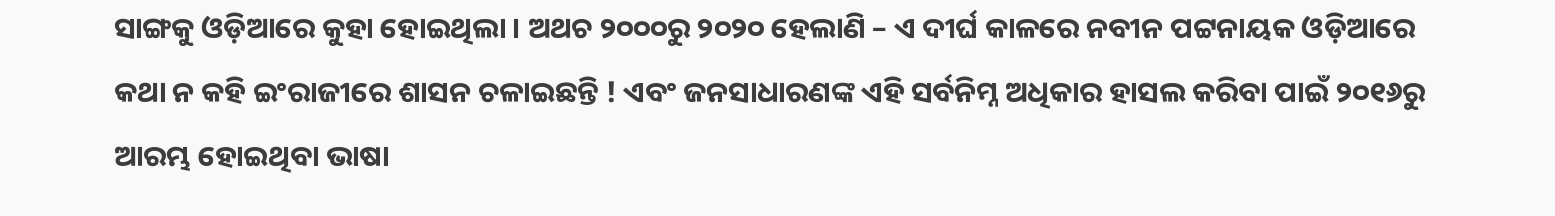ସାଙ୍ଗକୁ ଓଡ଼ିଆରେ କୁହା ହୋଇଥିଲା । ଅଥଚ ୨୦୦୦ରୁ ୨୦୨୦ ହେଲାଣି – ଏ ଦୀର୍ଘ କାଳରେ ନବୀନ ପଟ୍ଟନାୟକ ଓଡ଼ିଆରେ କଥା ନ କହି ଇଂରାଜୀରେ ଶାସନ ଚଳାଇଛନ୍ତି ! ଏବଂ ଜନସାଧାରଣଙ୍କ ଏହି ସର୍ବନିମ୍ନ ଅଧିକାର ହାସଲ କରିବା ପାଇଁ ୨୦୧୬ରୁ ଆରମ୍ଭ ହୋଇଥିବା ଭାଷା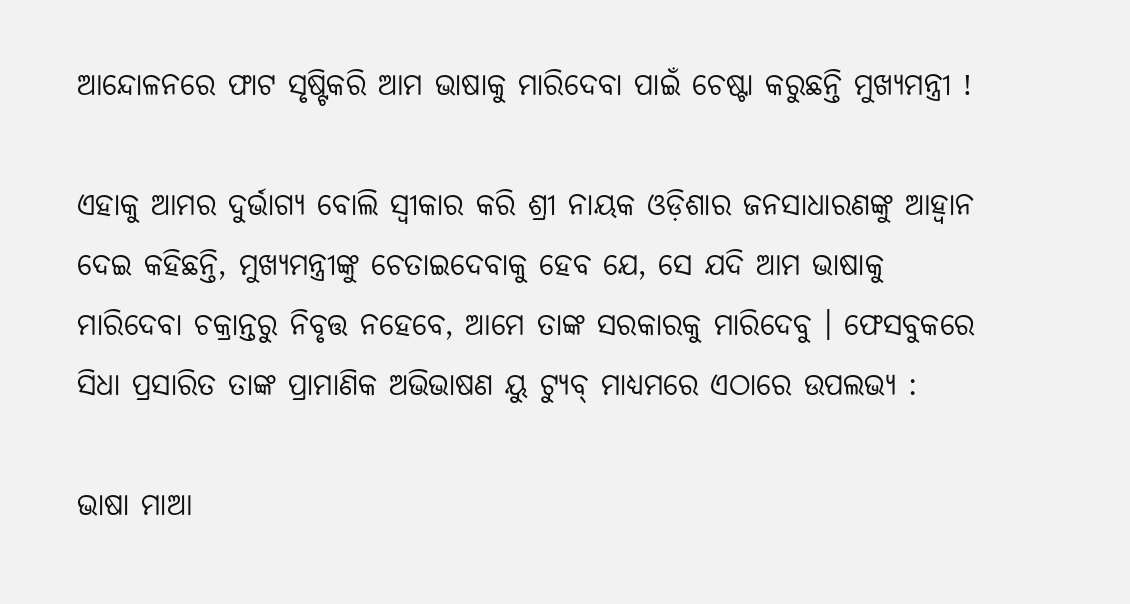ଆନ୍ଦୋଳନରେ ଫାଟ ସୃଷ୍ଟିକରି ଆମ ଭାଷାକୁ ମାରିଦେବା ପାଇଁ ଚେଷ୍ଟା କରୁଛନ୍ତି ମୁଖ୍ୟମନ୍ତ୍ରୀ !

ଏହାକୁ ଆମର ଦୁର୍ଭାଗ୍ୟ ବୋଲି ସ୍ଵୀକାର କରି ଶ୍ରୀ ନାୟକ ଓଡ଼ିଶାର ଜନସାଧାରଣଙ୍କୁ ଆହ୍ଵାନ ଦେଇ କହିଛନ୍ତି, ମୁଖ୍ୟମନ୍ତ୍ରୀଙ୍କୁ ଚେତାଇଦେବାକୁ ହେବ ଯେ, ସେ ଯଦି ଆମ ଭାଷାକୁ ମାରିଦେବା ଚକ୍ରାନ୍ତରୁ ନିବୃତ୍ତ ନହେବେ, ଆମେ ତାଙ୍କ ସରକାରକୁ ମାରିଦେବୁ । ଫେସବୁକରେ ସିଧା ପ୍ରସାରିତ ତାଙ୍କ ପ୍ରାମାଣିକ ଅଭିଭାଷଣ ୟୁ ଟ୍ୟୁବ୍ ମାଧ୍ୟମରେ ଏଠାରେ ଉପଲଭ୍ୟ :

ଭାଷା ମାଆ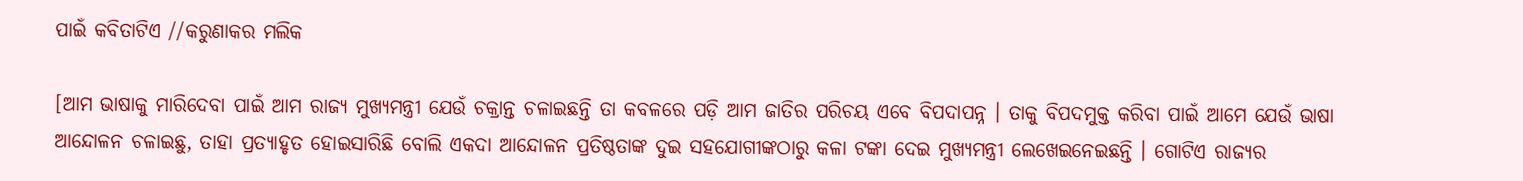ପାଇଁ କବିତାଟିଏ //କରୁଣାକର ମଲିକ

[ଆମ ଭାଷାକୁ ମାରିଦେବା ପାଇଁ ଆମ ରାଜ୍ୟ ମୁଖ୍ୟମନ୍ତ୍ରୀ ଯେଉଁ ଚକ୍ରାନ୍ତ ଚଳାଇଛନ୍ତି ତା କବଳରେ ପଡ଼ି ଆମ ଜାତିର ପରିଚୟ ଏବେ ବିପଦାପନ୍ନ । ତାକୁ ବିପଦମୁକ୍ତ କରିବା ପାଇଁ ଆମେ ଯେଉଁ ଭାଷା ଆନ୍ଦୋଳନ ଚଳାଇଛୁ, ତାହା ପ୍ରତ୍ୟାହୃତ ହୋଇସାରିଛି ବୋଲି ଏକଦା ଆନ୍ଦୋଳନ ପ୍ରତିଷ୍ଠତାଙ୍କ ଦୁଇ ସହଯୋଗୀଙ୍କଠାରୁ କଳା ଟଙ୍କା ଦେଇ ମୁଖ୍ୟମନ୍ତ୍ରୀ ଲେଖେଇନେଇଛନ୍ତି । ଗୋଟିଏ ରାଜ୍ୟର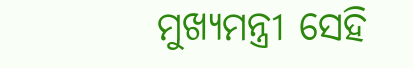ମୁଖ୍ୟମନ୍ତ୍ରୀ ସେହି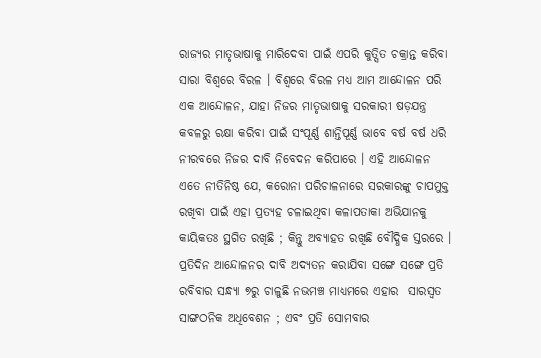ରାଜ୍ୟର ମାତୃଭାଷାକୁ ମାରିଦେବା ପାଇଁ ଏପରି କୁତ୍ସିତ ଚକ୍ରାନ୍ତ କରିବା ସାରା ବିଶ୍ଵରେ ବିରଳ । ବିଶ୍ଵରେ ବିରଳ ମଧ୍ୟ ଆମ ଆନ୍ଦୋଳନ ପରି ଏକ ଆନ୍ଦୋଳନ, ଯାହା ନିଜର ମାତୃଭାଷାକୁ ସରକାରୀ ଷଡ଼ଯନ୍ତ୍ର କବଳରୁ ରକ୍ଷା କରିବା ପାଇଁ ସଂପୂର୍ଣ୍ଣ ଶାନ୍ତିପୂର୍ଣ୍ଣ ଭାବେ ବର୍ଷ ବର୍ଷ ଧରି ନୀରବରେ ନିଜର ଦାବି ନିବେଦନ କରିପାରେ । ଏହି ଆନ୍ଦୋଳନ ଏତେ ନୀତିନିଷ୍ଠ ଯେ, କରୋନା ପରିଚାଳନାରେ ସରକାରଙ୍କୁ ଚାପମୁକ୍ତ  ରଖିବା ପାଇଁ ଏହା ପ୍ରତ୍ୟହ ଚଳାଇଥିବା କଳାପତାକା ଅଭିଯାନକୁ କାୟିକତଃ ସ୍ଥଗିତ ରଖିଛି ; କିନ୍ତୁ ଅବ୍ୟାହତ ରଖିଛି ବୌଦ୍ଧିକ ସ୍ତରରେ । ପ୍ରତିଦିନ ଆନ୍ଦୋଳନର ଦାବି ଅଦ୍ୟତନ କରାଯିବା ସଙ୍ଗେ ସଙ୍ଗେ ପ୍ରତି ରବିବାର ସନ୍ଧ୍ୟା ୭ରୁ ଚାଳୁଛି ନଭମଞ୍ଚ ମାଧ୍ୟମରେ ଏହାର  ସାରସ୍ଵତ ସାଙ୍ଗଠନିକ ଅଧିବେଶନ ; ଏବଂ ପ୍ରତି ସୋମବାର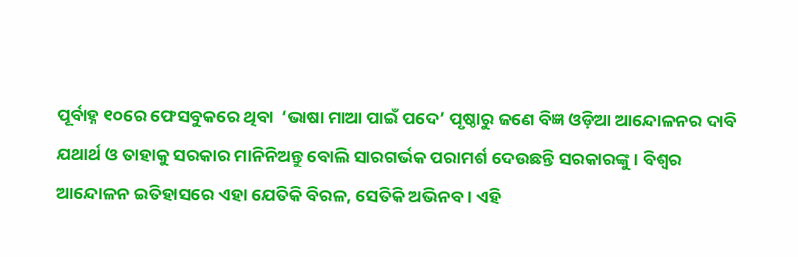ପୂର୍ବାହ୍ନ ୧୦ରେ ଫେସବୁକରେ ଥିବା  ‘ଭାଷା ମାଆ ପାଇଁ ପଦେ’ ପୃଷ୍ଠାରୁ ଜଣେ ବିଜ୍ଞ ଓଡ଼ିଆ ଆନ୍ଦୋଳନର ଦାବି ଯଥାର୍ଥ ଓ ତାହାକୁ ସରକାର ମାନିନିଅନ୍ତୁ ବୋଲି ସାରଗର୍ଭକ ପରାମର୍ଶ ଦେଉଛନ୍ତି ସରକାରଙ୍କୁ । ବିଶ୍ଵର ଆନ୍ଦୋଳନ ଇତିହାସରେ ଏହା ଯେତିକି ବିରଳ, ସେତିକି ଅଭିନବ । ଏହି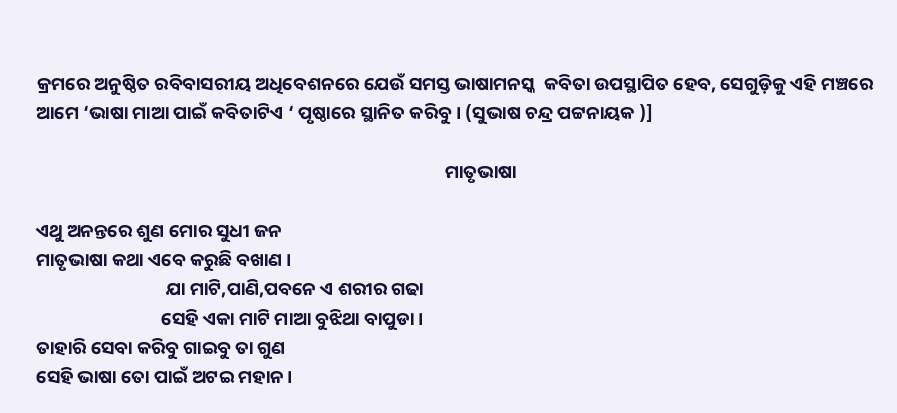କ୍ରମରେ ଅନୁଷ୍ଠିତ ରବିବାସରୀୟ ଅଧିବେଶନରେ ଯେଉଁ ସମସ୍ତ ଭାଷାମନସ୍କ  କବିତା ଉପସ୍ଥାପିତ ହେବ, ସେଗୁଡ଼ିକୁ ଏହି ମଞ୍ଚରେ ଆମେ ‘ଭାଷା ମାଆ ପାଇଁ କବିତାଟିଏ ‘ ପୃଷ୍ଠାରେ ସ୍ଥାନିତ କରିବୁ । (ସୁଭାଷ ଚନ୍ଦ୍ର ପଟ୍ଟନାୟକ )]

                                                                                                  ମାତୃଭାଷା

ଏଥୁ ଅନନ୍ତରେ ଶୁଣ ମୋର ସୁଧୀ ଜନ
ମାତୃଭାଷା କଥା ଏବେ କରୁଛି ବଖାଣ ।
                               ଯା ମାଟି,ପାଣି,ପବନେ ଏ ଶରୀର ଗଢା
                              ସେହି ଏକା ମାଟି ମାଆ ବୁଝିଥା ବାପୁଡା।
ତାହାରି ସେବା କରିବୁ ଗାଇବୁ ତା ଗୁଣ
ସେହି ଭାଷା ତୋ ପାଇଁ ଅଟଇ ମହାନ।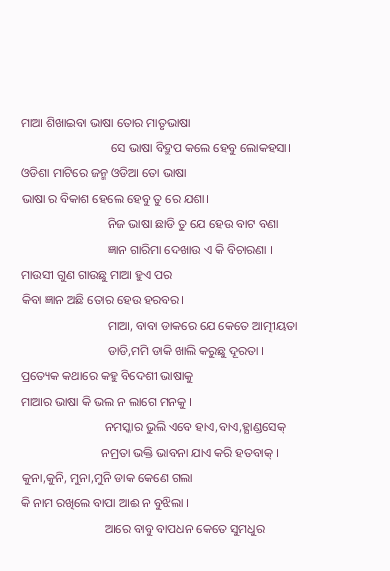ମାଆ ଶିଖାଇବା ଭାଷା ତୋର ମାତୃଭାଷା
                             ସେ ଭାଷା ବିଦ୍ରୁପ କଲେ ହେବୁ ଲୋକହସା।
ଓଡିଶା ମାଟିରେ ଜନ୍ମ ଓଡିଆ ତୋ ଭାଷା
ଭାଷା ର ବିକାଶ ହେଲେ ହେବୁ ତୁ ରେ ଯଶା।
                            ନିଜ ଭାଷା ଛାଡି ତୁ ଯେ ହେଉ ବାଟ ବଣା
                            ଜ୍ଞାନ ଗାରିମା ଦେଖାଉ ଏ କି ବିଚାରଣା ।
ମାଉସୀ ଗୁଣ ଗାଉଛୁ ମାଆ ହୁଏ ପର
କିବା ଜ୍ଞାନ ଅଛି ତୋର ହେଉ ହରବର।
                            ମାଆ, ବାବା ଡାକରେ ଯେ କେତେ ଆତ୍ମୀୟତା
                            ଡାଡି,ମମି ଡାକି ଖାଲି କରୁଛୁ ଦୂରତା ।
ପ୍ରତ୍ୟେକ କଥାରେ କହୁ ବିଦେଶୀ ଭାଷାକୁ
ମାଆର ଭାଷା କି ଭଲ ନ ଲାଗେ ମନକୁ ।
                           ନମସ୍କାର ଭୁଲି ଏବେ ହାଏ,ବାଏ,ହ୍ଯାଣ୍ଡସେକ୍
                          ନମ୍ରତା ଭକ୍ତି ଭାବନା ଯାଏ କରି ହତବାକ୍ ।
କୁନା,କୁନି, ମୁନା,ମୁନି ଡାକ କେଣେ ଗଲା
କି ନାମ ରଖିଲେ ବାପା ଆଈ ନ ବୁଝିଲା ।
                           ଆରେ ବାବୁ ବାପଧନ କେତେ ସୁମଧୁର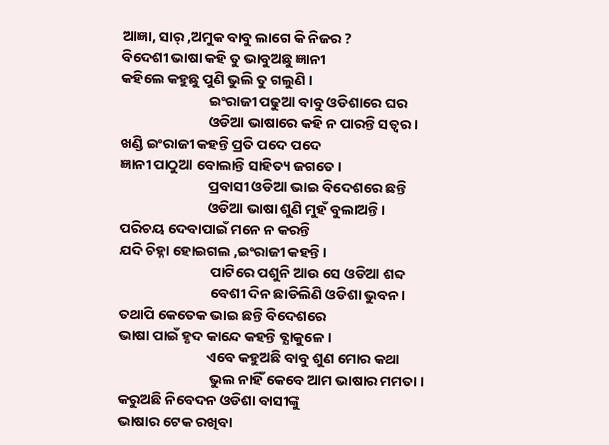ଆଜ୍ଞା, ସାର୍ ,ଅମୁକ ବାବୁ ଲାଗେ କି ନିଜର ?
ବିଦେଶୀ ଭାଷା କହି ତୁ ଭାବୁଅଛୁ ଜ୍ଞାନୀ
କହିଲେ କହୁଛୁ ପୁଣି ଭୁଲି ତୁ ଗଲୁଣି ।
                           ଇଂରାଜୀ ପଢୁଆ ବାବୁ ଓଡିଶାରେ ଘର
                           ଓଡିଆ ଭାଷାରେ କହି ନ ପାରନ୍ତି ସତ୍ବର ।
ଖଣ୍ଡି ଇଂରାଜୀ କହନ୍ତି ପ୍ରତି ପଦେ ପଦେ
ଜ୍ଞାନୀ ପାଠୁଆ ବୋଲାନ୍ତି ସାହିତ୍ୟ ଜଗତେ ।
                           ପ୍ରବାସୀ ଓଡିଆ ଭାଇ ବିଦେଶରେ ଛନ୍ତି
                           ଓଡିଆ ଭାଷା ଶୁଣି ମୁହଁ ବୁଲାଅନ୍ତି ।
ପରିଚୟ ଦେବାପାଇଁ ମନେ ନ କରନ୍ତି
ଯଦି ଚିହ୍ନା ହୋଇଗଲ ,ଇଂରାଜୀ କହନ୍ତି ।
                            ପାଟିରେ ପଶୁନି ଆଉ ସେ ଓଡିଆ ଶବ୍ଦ
                            ବେଶୀ ଦିନ ଛାଡିଲିଣି ଓଡିଶା ଭୁବନ।
ତଥାପି କେତେକ ଭାଇ ଛନ୍ତି ବିଦେଶରେ
ଭାଷା ପାଇଁ ହୃଦ କାନ୍ଦେ କହନ୍ତି ବ୍ଯାକୁଳେ ।
                           ଏବେ କହୁଅଛି ବାବୁ ଶୁଣ ମୋର କଥା
                            ଭୁଲ ନାହିଁ କେବେ ଆମ ଭାଷାର ମମତା ।
କରୁଅଛି ନିବେଦନ ଓଡିଶା ବାସୀଙ୍କୁ
ଭାଷାର ଟେକ ରଖିବା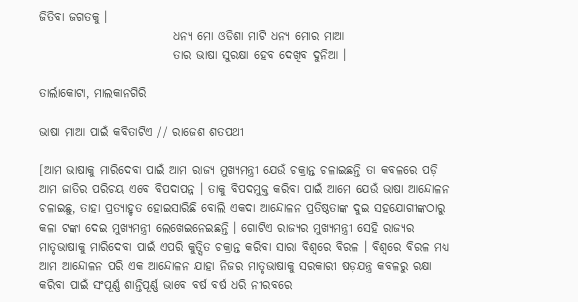ଜିତିବା ଜଗତକୁ ।
                            ଧନ୍ୟ ମୋ ଓଡିଶା ମାଟି ଧନ୍ଯ ମୋର ମାଆ
                            ତାର ଭାଷା ସୁରକ୍ଷା ହେବ ଦେଖିବ ଦୁନିଆ ।

ତାର୍ଲାକୋଟା, ମାଲକାନଗିରି

ଭାଷା ମାଆ ପାଇଁ କବିତାଟିଏ // ରାଜେଶ ଶତପଥୀ

[ଆମ ଭାଷାକୁ ମାରିଦେବା ପାଇଁ ଆମ ରାଜ୍ୟ ମୁଖ୍ୟମନ୍ତ୍ରୀ ଯେଉଁ ଚକ୍ରାନ୍ତ ଚଳାଇଛନ୍ତି ତା କବଳରେ ପଡ଼ି ଆମ ଜାତିର ପରିଚୟ ଏବେ ବିପଦାପନ୍ନ । ତାକୁ ବିପଦମୁକ୍ତ କରିବା ପାଇଁ ଆମେ ଯେଉଁ ଭାଷା ଆନ୍ଦୋଳନ ଚଳାଇଛୁ, ତାହା ପ୍ରତ୍ୟାହୃତ ହୋଇସାରିଛି ବୋଲି ଏକଦା ଆନ୍ଦୋଳନ ପ୍ରତିଷ୍ଠତାଙ୍କ ଦୁଇ ସହଯୋଗୀଙ୍କଠାରୁ କଳା ଟଙ୍କା ଦେଇ ମୁଖ୍ୟମନ୍ତ୍ରୀ ଲେଖେଇନେଇଛନ୍ତି । ଗୋଟିଏ ରାଜ୍ୟର ମୁଖ୍ୟମନ୍ତ୍ରୀ ସେହି ରାଜ୍ୟର ମାତୃଭାଷାକୁ ମାରିଦେବା ପାଇଁ ଏପରି କୁତ୍ସିତ ଚକ୍ରାନ୍ତ କରିବା ସାରା ବିଶ୍ବରେ ବିରଳ । ବିଶ୍ବରେ ବିରଳ ମଧ୍ୟ ଆମ ଆନ୍ଦୋଳନ ପରି ଏକ ଆନ୍ଦୋଳନ ଯାହା ନିଜର ମାତୃଭାଷାକୁ ସରକାରୀ ଷଡ଼ଯନ୍ତ୍ର କବଳରୁ ରକ୍ଷା କରିବା ପାଇଁ ସଂପୂର୍ଣ୍ଣ ଶାନ୍ତିପୂର୍ଣ୍ଣ ଭାବେ ବର୍ଷ ବର୍ଷ ଧରି ନୀରବରେ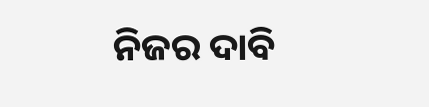ନିଜର ଦାବି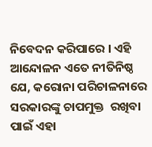ନିବେଦନ କରିପାରେ । ଏହି ଆନ୍ଦୋଳନ ଏତେ ନୀତିନିଷ୍ଠ ଯେ, କରୋନା ପରିଚାଳନାରେ ସରକାରଙ୍କୁ ଚାପମୁକ୍ତ  ରଖିବା ପାଇଁ ଏହା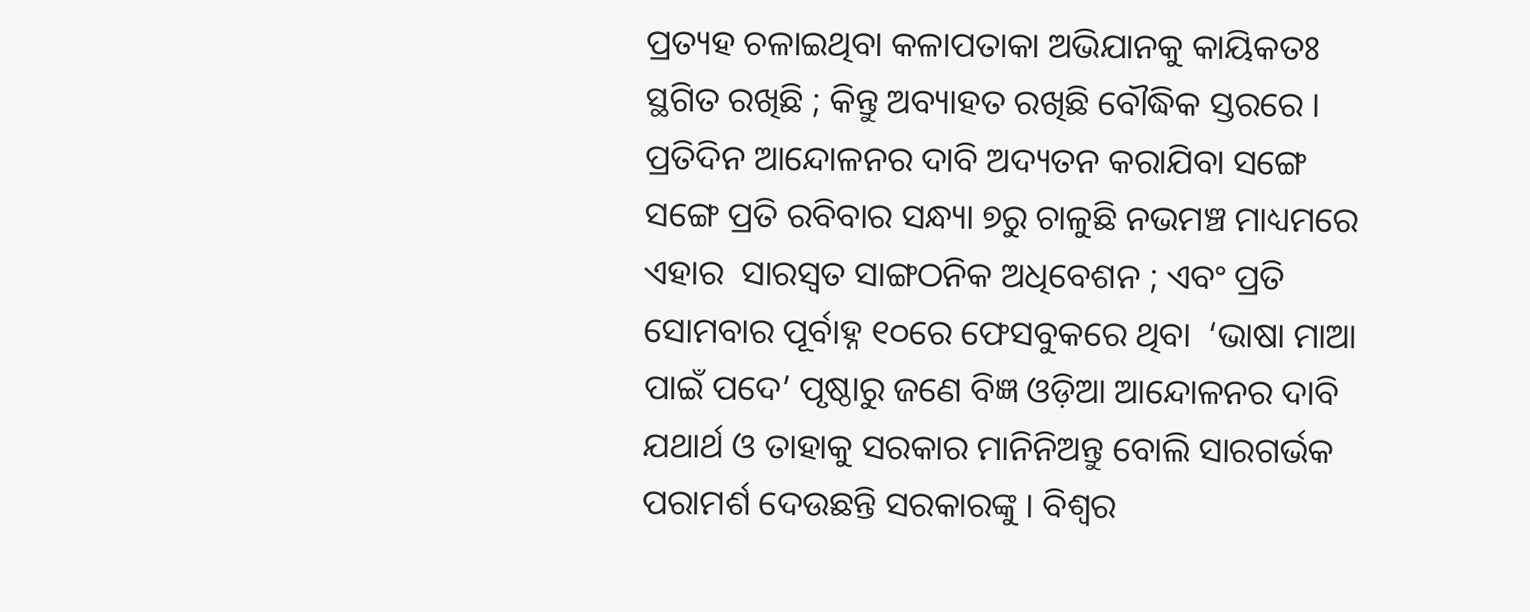ପ୍ରତ୍ୟହ ଚଳାଇଥିବା କଳାପତାକା ଅଭିଯାନକୁ କାୟିକତଃ ସ୍ଥଗିତ ରଖିଛି ; କିନ୍ତୁ ଅବ୍ୟାହତ ରଖିଛି ବୌଦ୍ଧିକ ସ୍ତରରେ । ପ୍ରତିଦିନ ଆନ୍ଦୋଳନର ଦାବି ଅଦ୍ୟତନ କରାଯିବା ସଙ୍ଗେ ସଙ୍ଗେ ପ୍ରତି ରବିବାର ସନ୍ଧ୍ୟା ୭ରୁ ଚାଳୁଛି ନଭମଞ୍ଚ ମାଧ୍ୟମରେ ଏହାର  ସାରସ୍ଵତ ସାଙ୍ଗଠନିକ ଅଧିବେଶନ ; ଏବଂ ପ୍ରତି ସୋମବାର ପୂର୍ବାହ୍ନ ୧୦ରେ ଫେସବୁକରେ ଥିବା  ‘ଭାଷା ମାଆ ପାଇଁ ପଦେ’ ପୃଷ୍ଠାରୁ ଜଣେ ବିଜ୍ଞ ଓଡ଼ିଆ ଆନ୍ଦୋଳନର ଦାବି ଯଥାର୍ଥ ଓ ତାହାକୁ ସରକାର ମାନିନିଅନ୍ତୁ ବୋଲି ସାରଗର୍ଭକ ପରାମର୍ଶ ଦେଉଛନ୍ତି ସରକାରଙ୍କୁ । ବିଶ୍ଵର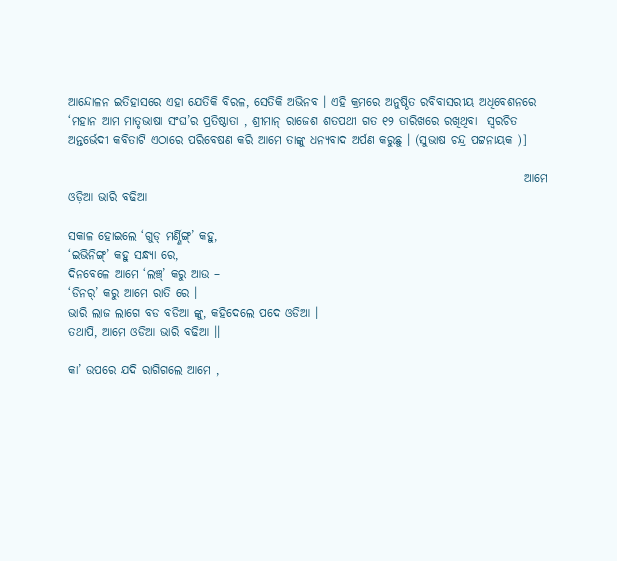ଆନ୍ଦୋଳନ ଇତିହାସରେ ଏହା ଯେତିକି ବିରଳ, ସେତିକି ଅଭିନବ । ଏହି କ୍ରମରେ ଅନୁଷ୍ଠିତ ରବିବାସରୀୟ ଅଧିବେଶନରେ  ‘ମହାନ ଆମ ମାତୃଭାଷା ସଂଘ’ର ପ୍ରତିଷ୍ଠାତା , ଶ୍ରୀମାନ୍ ରାଜେଶ ଶତପଥୀ ଗତ ୧୨ ତାରିଖରେ ରଖିଥିବା  ସ୍ଵରଚିତ ଅନ୍ତର୍ଭେଦୀ କବିତାଟି ଏଠାରେ ପରିବେଷଣ କରି ଆମେ ତାଙ୍କୁ ଧନ୍ୟବାଦ ଅର୍ପଣ କରୁଛୁ । (ସୁଭାଷ ଚନ୍ଦ୍ର ପଟ୍ଟନାୟକ )]

                                                                                               ଆମେ ଓଡ଼ିଆ ଭାରି ବଢିଆ

ସକାଳ ହୋଇଲେ ‘ଗୁଡ୍ ମର୍ଣ୍ଣିଙ୍ଗ୍’ କହୁ,
‘ଇଭିନିଙ୍ଗ୍’ କହୁ ସନ୍ଧ୍ୟା ରେ,
ଦିନବେଳେ ଆମେ ‘ଲଞ୍ଚ୍’ କରୁ ଆଉ –
‘ଡିନର୍’ କରୁ ଆମେ ରାତି ରେ ।
ଭାରି ଲାଜ ଲାଗେ ବଡ ବଡିଆ ଙ୍କୁ, କହିଦେଲେ ପଦେ ଓଡିଆ ।
ତଥାପି, ଆମେ ଓଡିଆ ଭାରି ବଢିଆ ।।

କା’ ଉପରେ ଯଦି ରାଗିଗଲେ ଆମେ ,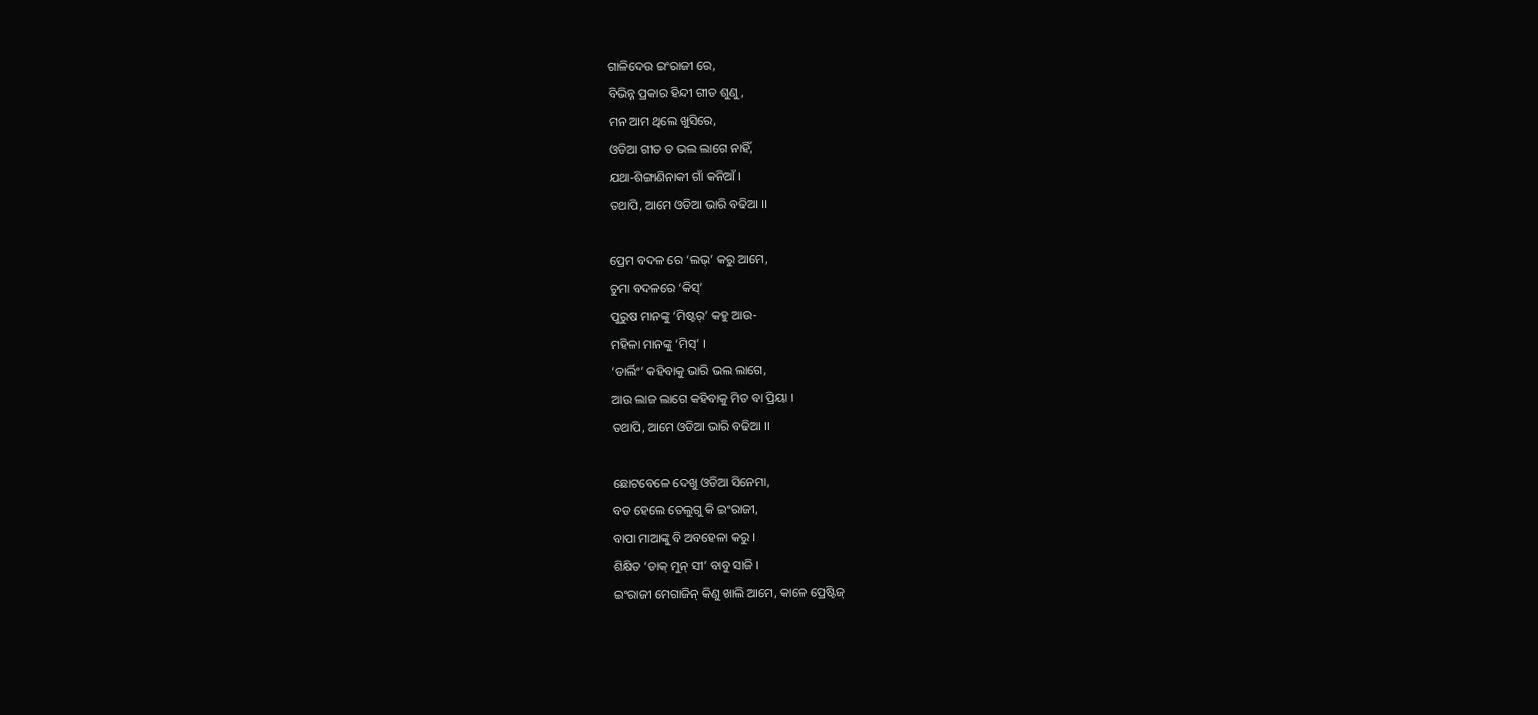ଗାଳିଦେଉ ଇଂରାଜୀ ରେ,
ବିଭିନ୍ନ ପ୍ରକାର ହିନ୍ଦୀ ଗୀତ ଶୁଣୁ,
ମନ ଆମ ଥିଲେ ଖୁସିରେ,
ଓଡିଆ ଗୀତ ତ ଭଲ ଲାଗେ ନାହିଁ,
ଯଥା-ଶିଙ୍ଗାଣିନାକୀ ଗାଁ କନିଆଁ ।
ତଥାପି, ଆମେ ଓଡିଆ ଭାରି ବଢିଆ ।।

ପ୍ରେମ ବଦଳ ରେ ‘ଲଭ୍’ କରୁ ଆମେ,
ଚୁମା ବଦଳରେ ‘କିସ୍’
ପୁରୁଷ ମାନଙ୍କୁ ‘ମିଷ୍ଟର୍’ କହୁ ଆଉ-
ମହିଳା ମାନଙ୍କୁ ‘ମିସ୍’ ।
‘ଡାର୍ଲିଂ’ କହିବାକୁ ଭାରି ଭଲ ଲାଗେ,
ଆଉ ଲାଜ ଲାଗେ କହିବାକୁ ମିତ ବା ପ୍ରିୟା ।
ତଥାପି, ଆମେ ଓଡିଆ ଭାରି ବଢିଆ ।।

ଛୋଟବେଳେ ଦେଖୁ ଓଡିଆ ସିନେମା,
ବଡ ହେଲେ ତେଲୁଗୁ କି ଇଂରାଜୀ,
ବାପା ମାଆଙ୍କୁ ବି ଅବହେଳା କରୁ ।
ଶିକ୍ଷିତ ‘ଡାକ୍ ମୁନ୍ ସୀ’ ବାବୁ ସାଜି ।
ଇଂରାଜୀ ମେଗାଜିନ୍ କିଣୁ ଖାଲି ଆମେ, କାଳେ ପ୍ରେଷ୍ଟିଜ୍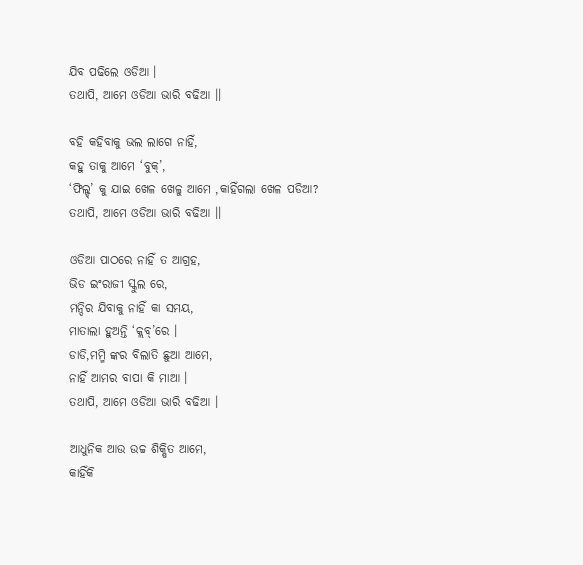ଯିବ ପଢିଲେ ଓଡିଆ ।
ତଥାପି, ଆମେ ଓଡିଆ ଭାରି ବଢିଆ ।।

ବହି କହିବାକୁ ଭଲ ଲାଗେ ନାହିଁ,
କହୁ ତାକୁ ଆମେ ‘ବୁକ୍’,
‘ଫିଲ୍ଡ୍’ କୁ ଯାଇ ଖେଳ ଖେଳୁ ଆମେ ,କାହିଁଗଲା ଖେଳ ପଡିଆ?
ତଥାପି, ଆମେ ଓଡିଆ ଭାରି ବଢିଆ ।।

ଓଡିଆ ପାଠରେ ନାହିଁ ତ ଆଗ୍ରହ,
ଭିଡ ଇଂରାଜୀ ସ୍କୁଲ ରେ,
ମନ୍ଦିର ଯିବାକୁ ନାହିଁ କା ସମୟ,
ମାତାଲା ହୁଅନ୍ତି ‘କ୍ଲବ୍’ରେ ।
ଡାଡି,ମମ୍ମି ଙ୍କର ବିଲାତି ଛୁଆ ଆମେ,
ନାହିଁ ଆମର ବାପା କି ମାଆ ।
ତଥାପି, ଆମେ ଓଡିଆ ଭାରି ବଢିଆ ।

ଆଧୁନିକ ଆଉ ଉଚ୍ଚ ଶିକ୍ଷିତ ଆମେ,
କାହିଁକି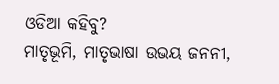ଓଡିଆ କହିବୁ?
ମାତୃଭୂମି, ମାତୃଭାଷା ଉଭୟ ଜନନୀ,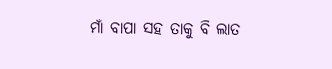ମାଁ ବାପା ସହ ତାକୁ ବି ଲାତ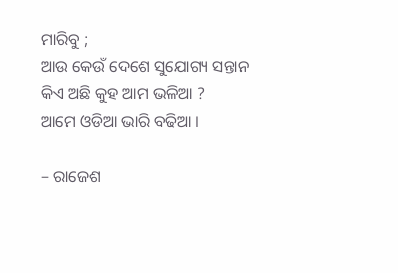ମାରିବୁ ;
ଆଉ କେଉଁ ଦେଶେ ସୁଯୋଗ୍ୟ ସନ୍ତାନ
କିଏ ଅଛି କୁହ ଆମ ଭଳିଆ ?
ଆମେ ଓଡିଆ ଭାରି ବଢିଆ ।

– ରାଜେଶ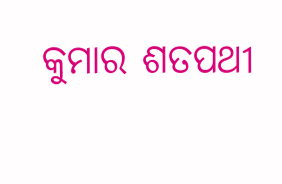କୁମାର ଶତପଥୀ